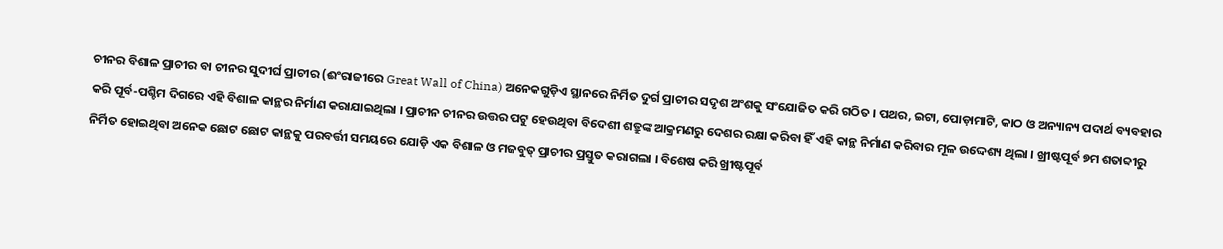ଚୀନର ବିଶାଳ ପ୍ରାଚୀର ବା ଚୀନର ସୁଦୀର୍ଘ ପ୍ରାଚୀର (ଈଂରାଜୀରେ Great Wall of China) ଅନେକଗୁଡ଼ିଏ ସ୍ଥାନରେ ନିର୍ମିତ ଦୁର୍ଗ ପ୍ରାଚୀର ସଦୃଶ ଅଂଶକୁ ସଂଯୋଜିତ କରି ଗଠିତ । ପଥର, ଇଟା, ପୋଡ଼ାମାଟି, କାଠ ଓ ଅନ୍ୟାନ୍ୟ ପଦାର୍ଥ ବ୍ୟବହାର କରି ପୂର୍ବ-ପଶ୍ଚିମ ଦିଗରେ ଏହି ବିଶାଳ କାନ୍ଥର ନିର୍ମାଣ କରାଯାଇଥିଲା । ପ୍ରାଚୀନ ଚୀନର ଉତ୍ତର ପଟୁ ହେଉଥିବା ବିଦେଶୀ ଶତ୍ରୁଙ୍କ ଆକ୍ରମଣରୁ ଦେଶର ରକ୍ଷା କରିବା ହିଁ ଏହି କାନ୍ଥ ନିର୍ମାଣ କରିବାର ମୂଳ ଉଦ୍ଦେଶ୍ୟ ଥିଲା । ଖ୍ରୀଷ୍ଟପୂର୍ବ ୭ମ ଶତାବ୍ଦୀରୁ ନିର୍ମିତ ହୋଇଥିବା ଅନେକ ଛୋଟ ଛୋଟ କାନ୍ଥକୁ ପରବର୍ତ୍ତୀ ସମୟରେ ଯୋଡ଼ି ଏକ ବିଶାଳ ଓ ମଜବୁତ୍ ପ୍ରାଚୀର ପ୍ରସ୍ତୁତ କରାଗଲା । ବିଶେଷ କରି ଖ୍ରୀଷ୍ଟପୂର୍ବ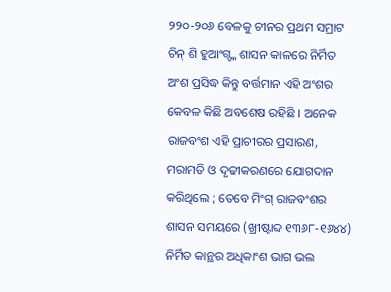୨୨୦-୨୦୬ ବେଳକୁ ଚୀନର ପ୍ରଥମ ସମ୍ରାଟ ଚିନ୍ ଶି ହୁଆଂଗ୍ଙ୍କ ଶାସନ କାଳରେ ନିର୍ମିତ ଅଂଶ ପ୍ରସିଦ୍ଧ କିନ୍ତୁ ବର୍ତ୍ତମାନ ଏହି ଅଂଶର କେବଳ କିଛି ଅବଶେଷ ରହିଛି । ଅନେକ ରାଜବଂଶ ଏହି ପ୍ରାଚୀରର ପ୍ରସାରଣ, ମରାମତି ଓ ଦୃଢୀକରଣରେ ଯୋଗଦାନ କରିଥିଲେ ; ତେବେ ମିଂଗ୍ ରାଜବଂଶର ଶାସନ ସମୟରେ (ଖ୍ରୀଷ୍ଟାବ୍ଦ ୧୩୬୮-୧୬୪୪) ନିର୍ମିତ କାନ୍ଥର ଅଧିକାଂଶ ଭାଗ ଭଲ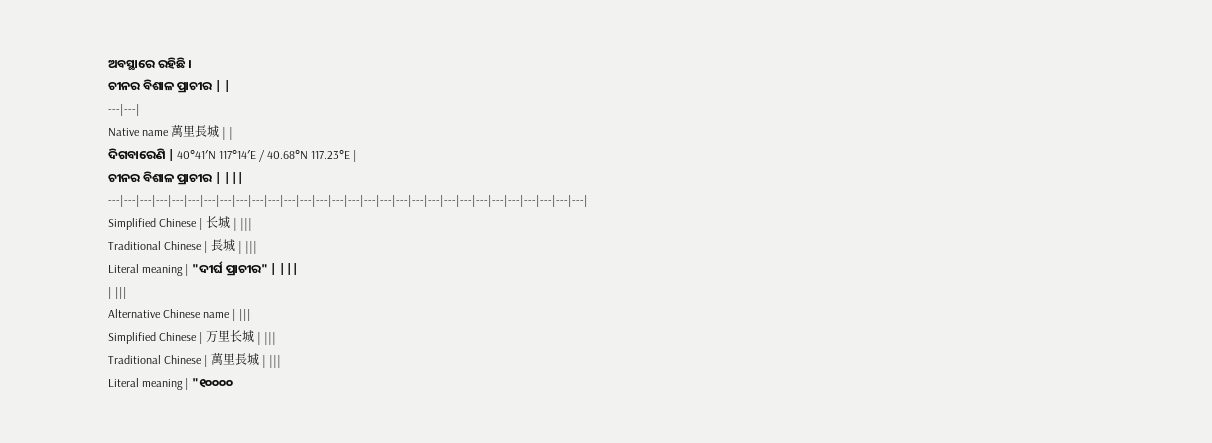ଅବସ୍ଥାରେ ରହିଛି ।
ଚୀନର ବିଶାଳ ପ୍ରାଚୀର | |
---|---|
Native name 萬里長城 | |
ଦିଗବାରେଣି | 40°41′N 117°14′E / 40.68°N 117.23°E |
ଚୀନର ବିଶାଳ ପ୍ରାଚୀର | |||
---|---|---|---|---|---|---|---|---|---|---|---|---|---|---|---|---|---|---|---|---|---|---|---|---|---|---|---|---|---|
Simplified Chinese | 长城 | |||
Traditional Chinese | 長城 | |||
Literal meaning | "ଦୀର୍ଘ ପ୍ରାଚୀର" | |||
| |||
Alternative Chinese name | |||
Simplified Chinese | 万里长城 | |||
Traditional Chinese | 萬里長城 | |||
Literal meaning | "୧୦୦୦୦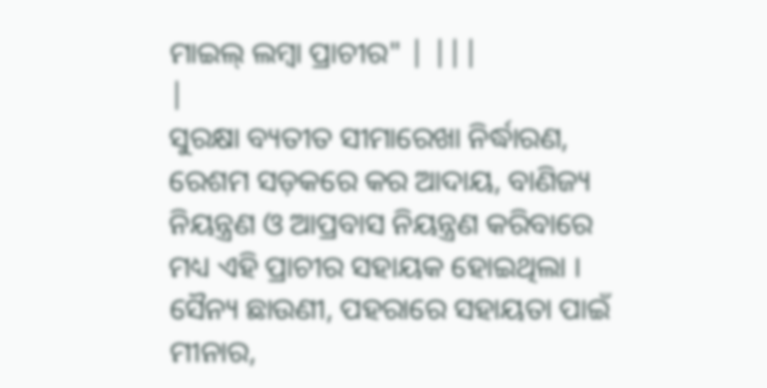ମାଇଲ୍ ଲମ୍ବା ପ୍ରାଚୀର" | |||
|
ସୁରକ୍ଷା ବ୍ୟତୀତ ସୀମାରେଖା ନିର୍ଦ୍ଧାରଣ, ରେଶମ ସଡ଼କରେ କର ଆଦାୟ, ବାଣିଜ୍ୟ ନିୟନ୍ତ୍ରଣ ଓ ଆପ୍ରବାସ ନିୟନ୍ତ୍ରଣ କରିବାରେ ମଧ୍ୟ ଏହି ପ୍ରାଚୀର ସହାୟକ ହୋଇଥିଲା । ସୈନ୍ୟ ଛାଉଣୀ, ପହରାରେ ସହାୟତା ପାଇଁ ମୀନାର,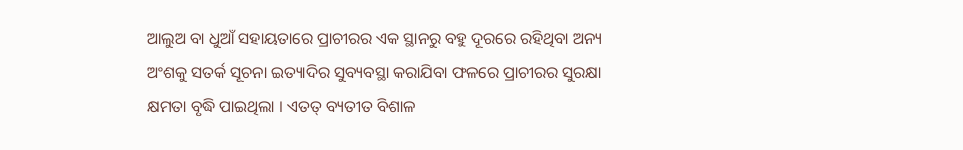ଆଲୁଅ ବା ଧୁଆଁ ସହାୟତାରେ ପ୍ରାଚୀରର ଏକ ସ୍ଥାନରୁ ବହୁ ଦୂରରେ ରହିଥିବା ଅନ୍ୟ ଅଂଶକୁ ସତର୍କ ସୂଚନା ଇତ୍ୟାଦିର ସୁବ୍ୟବସ୍ଥା କରାଯିବା ଫଳରେ ପ୍ରାଚୀରର ସୁରକ୍ଷା କ୍ଷମତା ବୃଦ୍ଧି ପାଇଥିଲା । ଏତତ୍ ବ୍ୟତୀତ ବିଶାଳ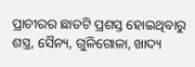ପ୍ରାଚୀରର ଛାତଟି ପ୍ରଶସ୍ତ ହୋଇଥିବାରୁ ଶସ୍ତ୍ର, ସୈନ୍ୟ, ଗୁଳିଗୋଳା, ଖାଦ୍ୟ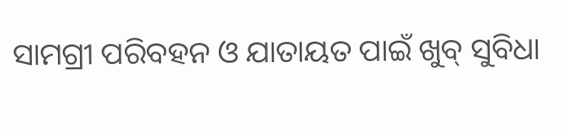ସାମଗ୍ରୀ ପରିବହନ ଓ ଯାତାୟତ ପାଇଁ ଖୁବ୍ ସୁବିଧା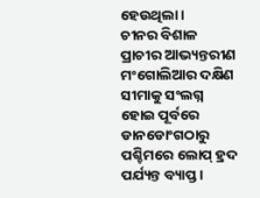ହେଉଥିଲା ।
ଚୀନର ବିଶାଳ ପ୍ରାଚୀର ଆଭ୍ୟନ୍ତରୀଣ ମଂଗୋଲିଆର ଦକ୍ଷିଣ ସୀମାକୁ ସଂଲଗ୍ନ ହୋଇ ପୂର୍ବରେ ଡାନଡୋଂଗଠାରୁ ପଶ୍ଚିମରେ ଲୋପ୍ ହ୍ରଦ ପର୍ଯ୍ୟନ୍ତ ବ୍ୟାପ୍ତ ।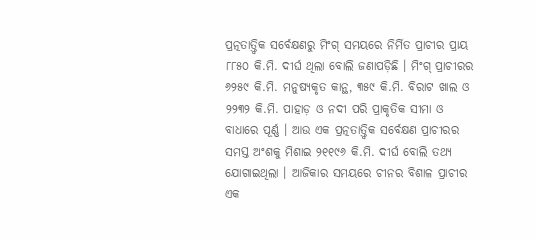ପ୍ରତ୍ନତାତ୍ତ୍ୱିକ ସର୍ବେକ୍ଷଣରୁ ମିଂଗ୍ ସମୟରେ ନିର୍ମିତ ପ୍ରାଚୀର ପ୍ରାୟ ୮୮୫୦ କି.ମି. ଦୀର୍ଘ ଥିଲା ବୋଲି ଜଣାପଡ଼ିଛି । ମିଂଗ୍ ପ୍ରାଚୀରର ୬୨୫୯ କି.ମି. ମନୁଷ୍ୟକୃତ କାନ୍ଥ, ୩୫୯ କି.ମି. ବିରାଟ ଖାଲ ଓ ୨୨୩୨ କି.ମି. ପାହାଡ଼ ଓ ନଦୀ ପରି ପ୍ରାକୃତିକ ସୀମା ଓ ବାଧାରେ ପୂର୍ଣ୍ଣ । ଆଉ ଏକ ପ୍ରତ୍ନତାତ୍ତ୍ୱିକ ସର୍ବେକ୍ଷଣ ପ୍ରାଚୀରର ସମସ୍ତ ଅଂଶକୁ ମିଶାଇ ୨୧୧୯୬ କି.ମି. ଦୀର୍ଘ ବୋଲି ତଥ୍ୟ ଯୋଗାଇଥିଲା । ଆଜିକାର ସମୟରେ ଚୀନର ବିଶାଳ ପ୍ରାଚୀର ଏକ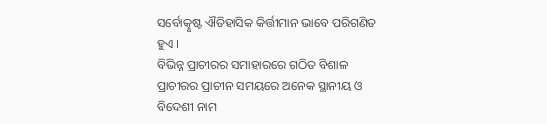ସର୍ବୋତ୍କୃଷ୍ଟ ଐତିହାସିକ କିର୍ତ୍ତୀମାନ ଭାବେ ପରିଗଣିତ ହୁଏ ।
ବିଭିନ୍ନ ପ୍ରାଚୀରର ସମାହାରରେ ଗଠିତ ବିଶାଳ ପ୍ରାଚୀରର ପ୍ରାଚୀନ ସମୟରେ ଅନେକ ସ୍ଥାନୀୟ ଓ ବିଦେଶୀ ନାମ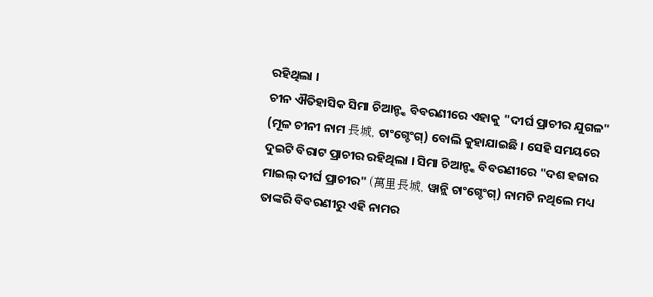ରହିଥିଲା ।
ଚୀନ ଐତିହାସିକ ସିମା ଚିଆନ୍ଙ୍କ ବିବରଣୀରେ ଏହାକୁ "ଦୀର୍ଘ ପ୍ରାଚୀର ଯୁଗଳ" (ମୂଳ ଚୀନୀ ନାମ 長城, ଚାଂଗ୍ଚେଂଗ୍) ବୋଲି କୁହାଯାଇଛି । ସେହି ସମୟରେ ଦୁଇଟି ବିରାଟ ପ୍ରାଚୀର ରହିଥିଲା । ସିମା ଚିଆନ୍ଙ୍କ ବିବରଣୀରେ "ଦଶ ହଜାର ମାଇଲ୍ ଦୀର୍ଘ ପ୍ରାଚୀର" (萬里長城, ୱାନ୍ଲି ଚାଂଗ୍ଚେଂଗ୍) ନାମଟି ନଥିଲେ ମଧ୍ୟ ତାଙ୍କରି ବିବରଣୀରୁ ଏହି ନାମର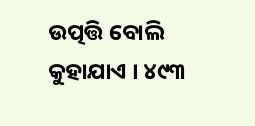ଉତ୍ପତ୍ତି ବୋଲି କୁହାଯାଏ । ୪୯୩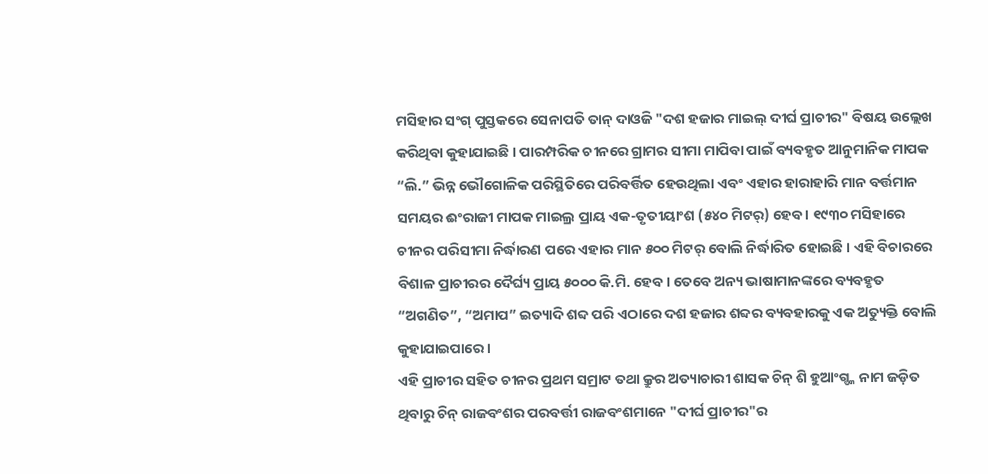ମସିହାର ସଂଗ୍ ପୁସ୍ତକରେ ସେନାପତି ତାନ୍ ଦାଓଜି "ଦଶ ହଜାର ମାଇଲ୍ ଦୀର୍ଘ ପ୍ରାଚୀର" ବିଷୟ ଉଲ୍ଲେଖ କରିଥିବା କୁହାଯାଇଛି । ପାରମ୍ପରିକ ଚୀନରେ ଗ୍ରାମର ସୀମା ମାପିବା ପାଇଁ ବ୍ୟବହୃତ ଆନୁମାନିକ ମାପକ “ଲି.” ଭିନ୍ନ ଭୌଗୋଳିକ ପରିସ୍ଥିତିରେ ପରିବର୍ତ୍ତିତ ହେଉଥିଲା ଏବଂ ଏହାର ହାରାହାରି ମାନ ବର୍ତ୍ତମାନ ସମୟର ଈଂରାଜୀ ମାପକ ମାଇଲ୍ର ପ୍ରାୟ ଏକ-ତୃତୀୟାଂଶ (୫୪୦ ମିଟର୍) ହେବ । ୧୯୩୦ ମସିହାରେ ଚୀନର ପରିସୀମା ନିର୍ଦ୍ଧାରଣ ପରେ ଏହାର ମାନ ୫୦୦ ମିଟର୍ ବୋଲି ନିର୍ଦ୍ଧାରିତ ହୋଇଛି । ଏହି ବିଚାରରେ ବିଶାଳ ପ୍ରାଚୀରର ଦୈର୍ଘ୍ୟ ପ୍ରାୟ ୫୦୦୦ କି.ମି. ହେବ । ତେବେ ଅନ୍ୟ ଭାଷାମାନଙ୍କରେ ବ୍ୟବହୃତ “ଅଗଣିତ”, “ଅମାପ” ଇତ୍ୟାଦି ଶବ୍ଦ ପରି ଏଠାରେ ଦଶ ହଜାର ଶବ୍ଦର ବ୍ୟବହାରକୁ ଏକ ଅତ୍ୟୁକ୍ତି ବୋଲି କୁହାଯାଇପାରେ ।
ଏହି ପ୍ରାଚୀର ସହିତ ଚୀନର ପ୍ରଥମ ସମ୍ରାଟ ତଥା କ୍ରୁର ଅତ୍ୟାଚାରୀ ଶାସକ ଚିନ୍ ଶି ହୁଆଂଗ୍ଙ୍କ ନାମ ଜଡ଼ିତ ଥିବାରୁ ଚିନ୍ ରାଜବଂଶର ପରବର୍ତ୍ତୀ ରାଜବଂଶମାନେ "ଦୀର୍ଘ ପ୍ରାଚୀର"ର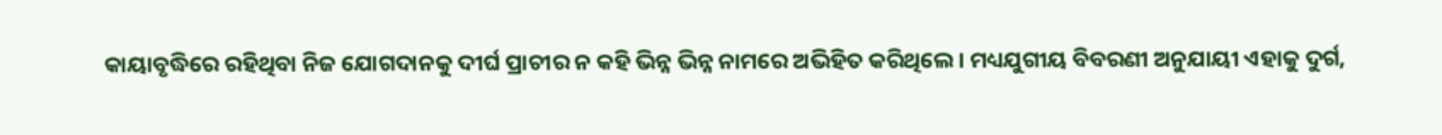କାୟାବୃଦ୍ଧିରେ ରହିଥିବା ନିଜ ଯୋଗଦାନକୁ ଦୀର୍ଘ ପ୍ରାଚୀର ନ କହି ଭିନ୍ନ ଭିନ୍ନ ନାମରେ ଅଭିହିତ କରିଥିଲେ । ମଧ୍ୟଯୁଗୀୟ ବିବରଣୀ ଅନୁଯାୟୀ ଏହାକୁ ଦୁର୍ଗ,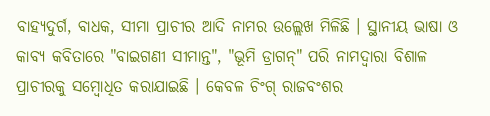ବାହ୍ୟଦୁର୍ଗ, ବାଧକ, ସୀମା ପ୍ରାଚୀର ଆଦି ନାମର ଉଲ୍ଲେଖ ମିଳିଛି । ସ୍ଥାନୀୟ ଭାଷା ଓ କାବ୍ୟ କବିତାରେ "ବାଇଗଣୀ ସୀମାନ୍ତ", "ଭୂମି ଡ୍ରାଗନ୍" ପରି ନାମଦ୍ୱାରା ବିଶାଳ ପ୍ରାଚୀରକୁ ସମ୍ବୋଧିତ କରାଯାଇଛି । କେବଳ ଚିଂଗ୍ ରାଜବଂଶର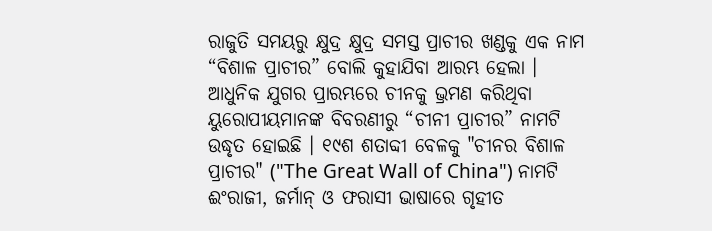ରାଜୁତି ସମୟରୁ କ୍ଷୁଦ୍ର କ୍ଷୁଦ୍ର ସମସ୍ତ ପ୍ରାଚୀର ଖଣ୍ଡକୁ ଏକ ନାମ “ବିଶାଳ ପ୍ରାଚୀର” ବୋଲି କୁହାଯିବା ଆରମ୍ଭ ହେଲା ।
ଆଧୁନିକ ଯୁଗର ପ୍ରାରମ୍ଭରେ ଚୀନକୁ ଭ୍ରମଣ କରିଥିବା ୟୁରୋପୀୟମାନଙ୍କ ବିବରଣୀରୁ “ଚୀନୀ ପ୍ରାଚୀର” ନାମଟି ଉଦ୍ଧୃତ ହୋଇଛି । ୧୯ଶ ଶତାବ୍ଦୀ ବେଳକୁ "ଚୀନର ବିଶାଳ ପ୍ରାଚୀର" ("The Great Wall of China") ନାମଟି ଈଂରାଜୀ, ଜର୍ମାନ୍ ଓ ଫରାସୀ ଭାଷାରେ ଗୃହୀତ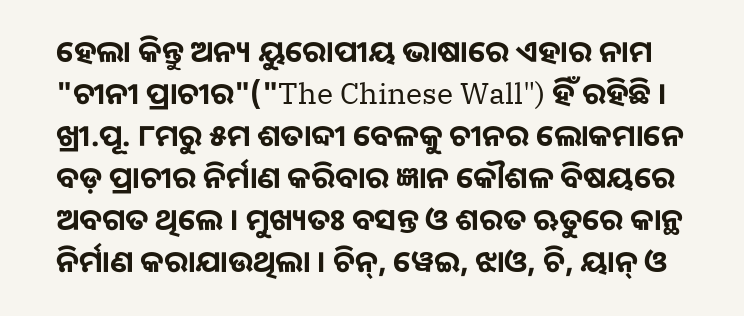ହେଲା କିନ୍ତୁ ଅନ୍ୟ ୟୁରୋପୀୟ ଭାଷାରେ ଏହାର ନାମ "ଚୀନୀ ପ୍ରାଚୀର"("The Chinese Wall") ହିଁ ରହିଛି ।
ଖ୍ରୀ.ପୂ. ୮ମରୁ ୫ମ ଶତାବ୍ଦୀ ବେଳକୁ ଚୀନର ଲୋକମାନେ ବଡ଼ ପ୍ରାଚୀର ନିର୍ମାଣ କରିବାର ଜ୍ଞାନ କୌଶଳ ବିଷୟରେ ଅବଗତ ଥିଲେ । ମୁଖ୍ୟତଃ ବସନ୍ତ ଓ ଶରତ ଋତୁରେ କାନ୍ଥ ନିର୍ମାଣ କରାଯାଉଥିଲା । ଚିନ୍, ୱେଇ, ଝାଓ, ଚି, ୟାନ୍ ଓ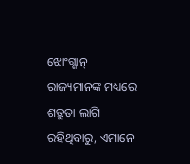ଝୋଂଗ୍ଶାନ୍ ରାଜ୍ୟମାନଙ୍କ ମଧ୍ୟରେ ଶତ୍ରୁତା ଲାଗି ରହିଥିବାରୁ, ଏମାନେ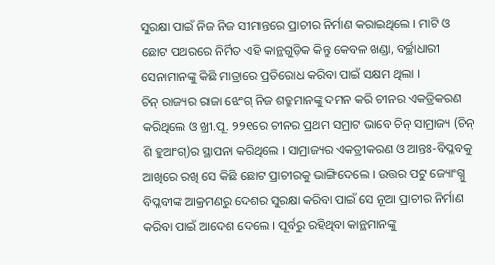ସୁରକ୍ଷା ପାଇଁ ନିଜ ନିଜ ସୀମାନ୍ତରେ ପ୍ରାଚୀର ନିର୍ମାଣ କରାଇଥିଲେ । ମାଟି ଓ ଛୋଟ ପଥରରେ ନିର୍ମିତ ଏହି କାନ୍ଥଗୁଡ଼ିକ କିନ୍ତୁ କେବଳ ଖଣ୍ଡା, ବର୍ଚ୍ଛାଧାରୀ ସେନାମାନଙ୍କୁ କିଛି ମାତ୍ରାରେ ପ୍ରତିରୋଧ କରିବା ପାଇଁ ସକ୍ଷମ ଥିଲା ।
ଚିନ୍ ରାଜ୍ୟର ରାଜା ଝେଂଗ୍ ନିଜ ଶତ୍ରୁମାନଙ୍କୁ ଦମନ କରି ଚୀନର ଏକତ୍ରିକରଣ କରିଥିଲେ ଓ ଖ୍ରୀ.ପୂ. ୨୨୧ରେ ଚୀନର ପ୍ରଥମ ସମ୍ରାଟ ଭାବେ ଚିନ୍ ସାମ୍ରାଜ୍ୟ (ଚିନ୍ ଶି ହୁଆଂଗ୍)ର ସ୍ଥାପନା କରିଥିଲେ । ସାମ୍ରାଜ୍ୟର ଏକତ୍ରୀକରଣ ଓ ଆନ୍ତଃ-ବିପ୍ଳବକୁ ଆଖିରେ ରଖି ସେ କିଛି ଛୋଟ ପ୍ରାଚୀରକୁ ଭାଙ୍ଗିଦେଲେ । ଉତ୍ତର ପଟୁ ଜ୍ୟୋଂଗ୍ନୁ ବିପ୍ଳବୀଙ୍କ ଆକ୍ରମଣରୁ ଦେଶର ସୁରକ୍ଷା କରିବା ପାଇଁ ସେ ନୂଆ ପ୍ରାଚୀର ନିର୍ମାଣ କରିବା ପାଇଁ ଆଦେଶ ଦେଲେ । ପୂର୍ବରୁ ରହିଥିବା କାନ୍ଥମାନଙ୍କୁ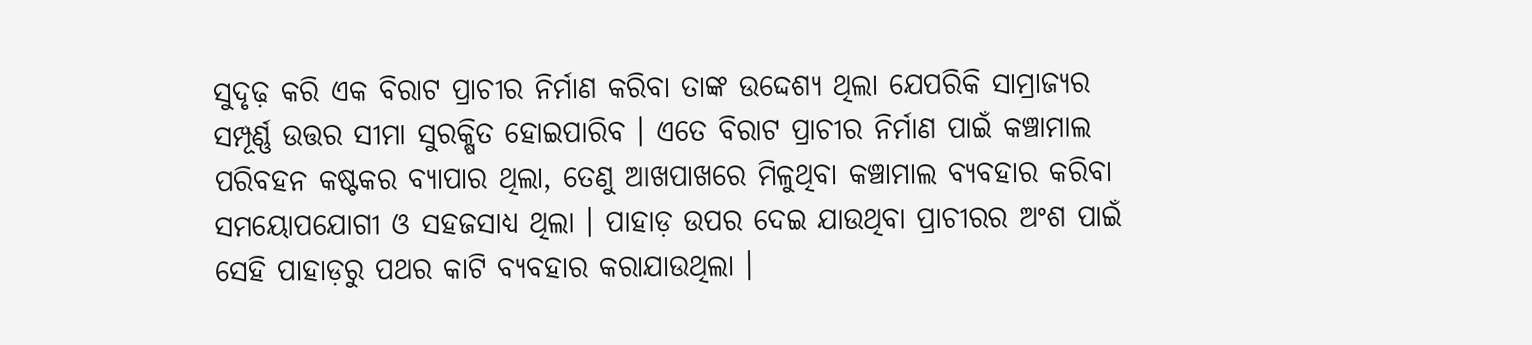ସୁଦୃଢ଼ କରି ଏକ ବିରାଟ ପ୍ରାଚୀର ନିର୍ମାଣ କରିବା ତାଙ୍କ ଉଦ୍ଦେଶ୍ୟ ଥିଲା ଯେପରିକି ସାମ୍ରାଜ୍ୟର ସମ୍ପୂର୍ଣ୍ଣ ଉତ୍ତର ସୀମା ସୁରକ୍ଷିତ ହୋଇପାରିବ । ଏତେ ବିରାଟ ପ୍ରାଚୀର ନିର୍ମାଣ ପାଇଁ କଞ୍ଚାମାଲ ପରିବହନ କଷ୍ଟକର ବ୍ୟାପାର ଥିଲା, ତେଣୁ ଆଖପାଖରେ ମିଳୁଥିବା କଞ୍ଚାମାଲ ବ୍ୟବହାର କରିବା ସମୟୋପଯୋଗୀ ଓ ସହଜସାଧ୍ୟ ଥିଲା । ପାହାଡ଼ ଉପର ଦେଇ ଯାଉଥିବା ପ୍ରାଚୀରର ଅଂଶ ପାଇଁ ସେହି ପାହାଡ଼ରୁ ପଥର କାଟି ବ୍ୟବହାର କରାଯାଉଥିଲା ।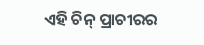ଏହି ଚିନ୍ ପ୍ରାଚୀରର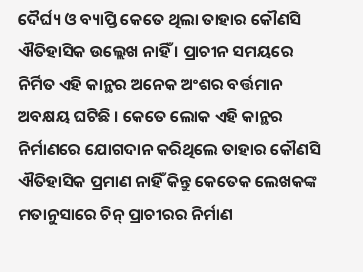ଦୈର୍ଘ୍ୟ ଓ ବ୍ୟାପ୍ତି କେତେ ଥିଲା ତାହାର କୌଣସି ଐତିହାସିକ ଉଲ୍ଲେଖ ନାହିଁ । ପ୍ରାଚୀନ ସମୟରେ ନିର୍ମିତ ଏହି କାନ୍ଥର ଅନେକ ଅଂଶର ବର୍ତ୍ତମାନ ଅବକ୍ଷୟ ଘଟିଛି । କେତେ ଲୋକ ଏହି କାନ୍ଥର ନିର୍ମାଣରେ ଯୋଗଦାନ କରିଥିଲେ ତାହାର କୌଣସି ଐତିହାସିକ ପ୍ରମାଣ ନାହିଁ କିନ୍ତୁ କେତେକ ଲେଖକଙ୍କ ମତାନୁସାରେ ଚିନ୍ ପ୍ରାଚୀରର ନିର୍ମାଣ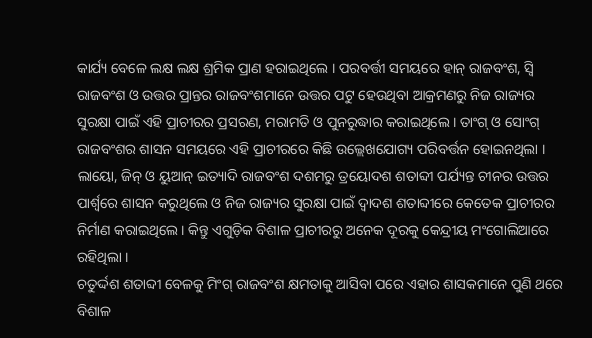କାର୍ଯ୍ୟ ବେଳେ ଲକ୍ଷ ଲକ୍ଷ ଶ୍ରମିକ ପ୍ରାଣ ହରାଇଥିଲେ । ପରବର୍ତ୍ତୀ ସମୟରେ ହାନ୍ ରାଜବଂଶ, ସ୍ୱି ରାଜବଂଶ ଓ ଉତ୍ତର ପ୍ରାନ୍ତର ରାଜବଂଶମାନେ ଉତ୍ତର ପଟୁ ହେଉଥିବା ଆକ୍ରମଣରୁ ନିଜ ରାଜ୍ୟର ସୁରକ୍ଷା ପାଇଁ ଏହି ପ୍ରାଚୀରର ପ୍ରସରଣ, ମରାମତି ଓ ପୁନରୁଦ୍ଧାର କରାଇଥିଲେ । ତାଂଗ୍ ଓ ସୋଂଗ୍ ରାଜବଂଶର ଶାସନ ସମୟରେ ଏହି ପ୍ରାଚୀରରେ କିଛି ଉଲ୍ଲେଖଯୋଗ୍ୟ ପରିବର୍ତ୍ତନ ହୋଇନଥିଲା । ଲାୟୋ, ଜିନ୍ ଓ ୟୁଆନ୍ ଇତ୍ୟାଦି ରାଜବଂଶ ଦଶମରୁ ତ୍ରୟୋଦଶ ଶତାବ୍ଦୀ ପର୍ଯ୍ୟନ୍ତ ଚୀନର ଉତ୍ତର ପାର୍ଶ୍ୱରେ ଶାସନ କରୁଥିଲେ ଓ ନିଜ ରାଜ୍ୟର ସୁରକ୍ଷା ପାଇଁ ଦ୍ୱାଦଶ ଶତାବ୍ଦୀରେ କେତେକ ପ୍ରାଚୀରର ନିର୍ମାଣ କରାଇଥିଲେ । କିନ୍ତୁ ଏଗୁଡ଼ିକ ବିଶାଳ ପ୍ରାଚୀରରୁ ଅନେକ ଦୂରକୁ କେନ୍ଦ୍ରୀୟ ମଂଗୋଲିଆରେ ରହିଥିଲା ।
ଚତୁର୍ଦ୍ଦଶ ଶତାବ୍ଦୀ ବେଳକୁ ମିଂଗ୍ ରାଜବଂଶ କ୍ଷମତାକୁ ଆସିବା ପରେ ଏହାର ଶାସକମାନେ ପୁଣି ଥରେ ବିଶାଳ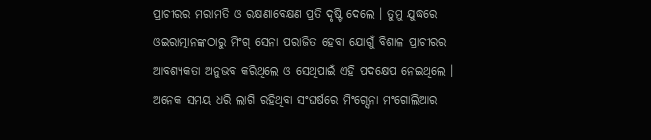ପ୍ରାଚୀରର ମରାମତି ଓ ରକ୍ଷଣାବେକ୍ଷଣ ପ୍ରତି ଦୃଷ୍ଟି ଦେଲେ । ତୁମୁ ଯୁଦ୍ଧରେ ଓଇରାତ୍ମାନଙ୍କଠାରୁ ମିଂଗ୍ ସେନା ପରାଜିତ ହେବା ଯୋଗୁଁ ବିଶାଳ ପ୍ରାଚୀରର ଆବଶ୍ୟକତା ଅନୁଭବ କରିଥିଲେ ଓ ସେଥିପାଇଁ ଏହି ପଦକ୍ଷେପ ନେଇଥିଲେ । ଅନେକ ସମୟ ଧରି ଲାଗି ରହିଥିବା ସଂଘର୍ଷରେ ମିଂଗ୍ସେନା ମଂଗୋଲିଆର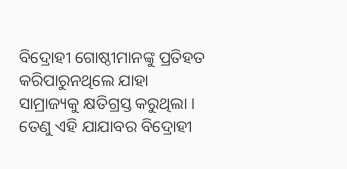ବିଦ୍ରୋହୀ ଗୋଷ୍ଠୀମାନଙ୍କୁ ପ୍ରତିହତ କରିପାରୁନଥିଲେ ଯାହା ସାମ୍ରାଜ୍ୟକୁ କ୍ଷତିଗ୍ରସ୍ତ କରୁଥିଲା । ତେଣୁ ଏହି ଯାଯାବର ବିଦ୍ରୋହୀ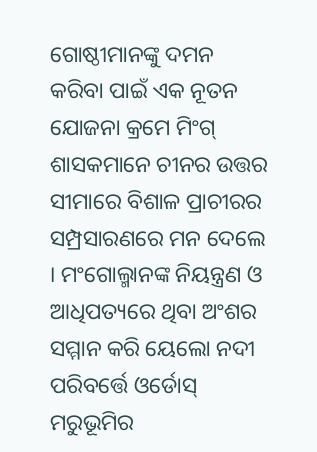ଗୋଷ୍ଠୀମାନଙ୍କୁ ଦମନ କରିବା ପାଇଁ ଏକ ନୂତନ ଯୋଜନା କ୍ରମେ ମିଂଗ୍ ଶାସକମାନେ ଚୀନର ଉତ୍ତର ସୀମାରେ ବିଶାଳ ପ୍ରାଚୀରର ସମ୍ପ୍ରସାରଣରେ ମନ ଦେଲେ । ମଂଗୋଲ୍ମାନଙ୍କ ନିୟନ୍ତ୍ରଣ ଓ ଆଧିପତ୍ୟରେ ଥିବା ଅଂଶର ସମ୍ମାନ କରି ୟେଲୋ ନଦୀ ପରିବର୍ତ୍ତେ ଓର୍ଡୋସ୍ ମରୁଭୂମିର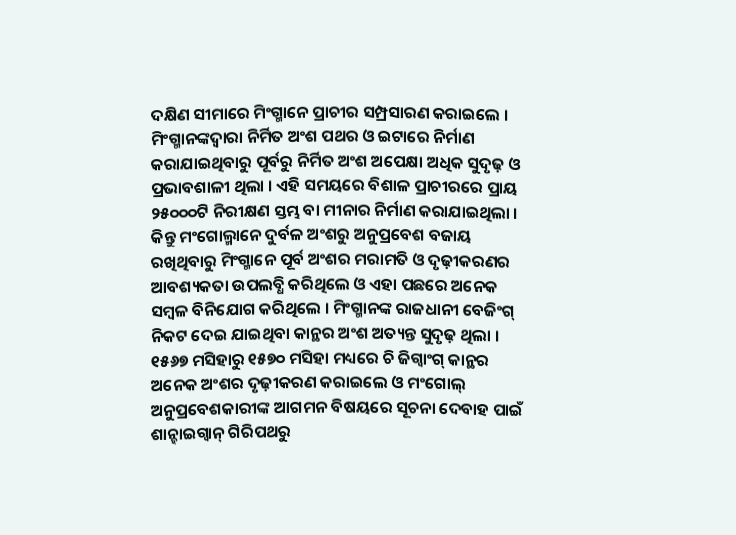ଦକ୍ଷିଣ ସୀମାରେ ମିଂଗ୍ମାନେ ପ୍ରାଚୀର ସମ୍ପ୍ରସାରଣ କରାଇଲେ ।
ମିଂଗ୍ମାନଙ୍କଦ୍ୱାରା ନିର୍ମିତ ଅଂଶ ପଥର ଓ ଇଟାରେ ନିର୍ମାଣ କରାଯାଇଥିବାରୁ ପୂର୍ବରୁ ନିର୍ମିତ ଅଂଶ ଅପେକ୍ଷା ଅଧିକ ସୁଦୃଢ଼ ଓ ପ୍ରଭାବଶାଳୀ ଥିଲା । ଏହି ସମୟରେ ବିଶାଳ ପ୍ରାଚୀରରେ ପ୍ରାୟ ୨୫୦୦୦ଟି ନିରୀକ୍ଷଣ ସ୍ତମ୍ଭ ବା ମୀନାର ନିର୍ମାଣ କରାଯାଇଥିଲା । କିନ୍ତୁ ମଂଗୋଲ୍ମାନେ ଦୁର୍ବଳ ଅଂଶରୁ ଅନୁପ୍ରବେଶ ବଜାୟ ରଖିଥିବାରୁ ମିଂଗ୍ମାନେ ପୂର୍ବ ଅଂଶର ମରାମତି ଓ ଦୃଢ଼ୀକରଣର ଆବଶ୍ୟକତା ଉପଲବ୍ଧି କରିଥିଲେ ଓ ଏହା ପଛରେ ଅନେକ ସମ୍ବଳ ବିନିଯୋଗ କରିଥିଲେ । ମିଂଗ୍ମାନଙ୍କ ରାଜଧାନୀ ବେଜିଂଗ୍ ନିକଟ ଦେଇ ଯାଇଥିବା କାନ୍ଥର ଅଂଶ ଅତ୍ୟନ୍ତ ସୁଦୃଢ଼ ଥିଲା । ୧୫୬୭ ମସିହାରୁ ୧୫୭୦ ମସିହା ମଧ୍ୟରେ ଚି ଜିଗ୍ୱାଂଗ୍ କାନ୍ଥର ଅନେକ ଅଂଶର ଦୃଢ଼ୀକରଣ କରାଇଲେ ଓ ମଂଗୋଲ୍ ଅନୁପ୍ରବେଶକାରୀଙ୍କ ଆଗମନ ବିଷୟରେ ସୂଚନା ଦେବାହ ପାଇଁ ଶାନ୍ହାଇଗ୍ୱାନ୍ ଗିରିପଥରୁ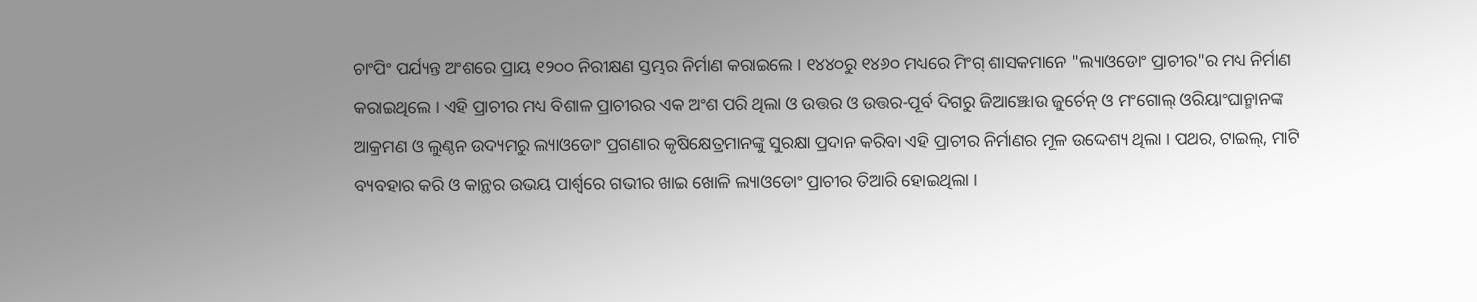ଚାଂପିଂ ପର୍ଯ୍ୟନ୍ତ ଅଂଶରେ ପ୍ରାୟ ୧୨୦୦ ନିରୀକ୍ଷଣ ସ୍ତମ୍ଭର ନିର୍ମାଣ କରାଇଲେ । ୧୪୪୦ରୁ ୧୪୬୦ ମଧ୍ୟରେ ମିଂଗ୍ ଶାସକମାନେ "ଲ୍ୟାଓଡୋଂ ପ୍ରାଚୀର"ର ମଧ୍ୟ ନିର୍ମାଣ କରାଇଥିଲେ । ଏହି ପ୍ରାଚୀର ମଧ୍ୟ ବିଶାଳ ପ୍ରାଚୀରର ଏକ ଅଂଶ ପରି ଥିଲା ଓ ଉତ୍ତର ଓ ଉତ୍ତର-ପୂର୍ବ ଦିଗରୁ ଜିଆଞ୍ଝୋଉ ଜୁର୍ଚେନ୍ ଓ ମଂଗୋଲ୍ ଓରିୟାଂଘାନ୍ମାନଙ୍କ ଆକ୍ରମଣ ଓ ଲୁଣ୍ଠନ ଉଦ୍ୟମରୁ ଲ୍ୟାଓଡୋଂ ପ୍ରଗଣାର କୃଷିକ୍ଷେତ୍ରମାନଙ୍କୁ ସୁରକ୍ଷା ପ୍ରଦାନ କରିବା ଏହି ପ୍ରାଚୀର ନିର୍ମାଣର ମୂଳ ଉଦ୍ଦେଶ୍ୟ ଥିଲା । ପଥର, ଟାଇଲ୍, ମାଟି ବ୍ୟବହାର କରି ଓ କାନ୍ଥର ଉଭୟ ପାର୍ଶ୍ୱରେ ଗଭୀର ଖାଇ ଖୋଳି ଲ୍ୟାଓଡୋଂ ପ୍ରାଚୀର ତିଆରି ହୋଇଥିଲା ।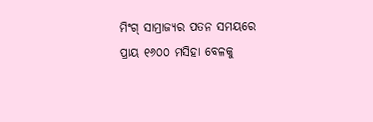ମିଂଗ୍ ସାମ୍ରାଜ୍ୟର ପତନ ସମୟରେ ପ୍ରାୟ ୧୬୦୦ ମସିହା ବେଳକୁ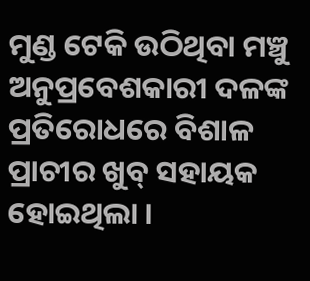ମୁଣ୍ଡ ଟେକି ଉଠିଥିବା ମଞ୍ଚୁ ଅନୁପ୍ରବେଶକାରୀ ଦଳଙ୍କ ପ୍ରତିରୋଧରେ ବିଶାଳ ପ୍ରାଚୀର ଖୁବ୍ ସହାୟକ ହୋଇଥିଲା ।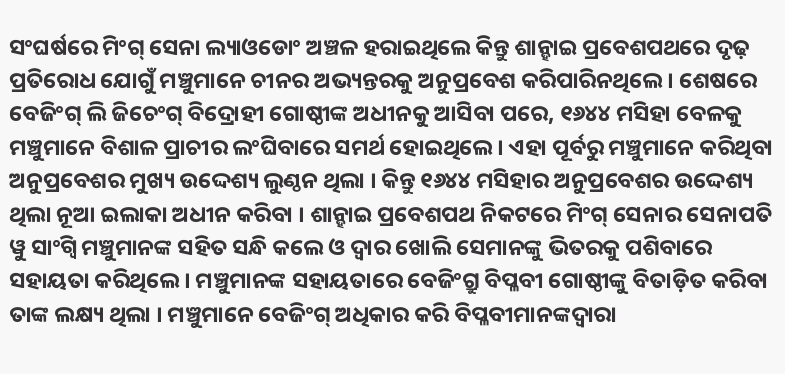ସଂଘର୍ଷରେ ମିଂଗ୍ ସେନା ଲ୍ୟାଓଡୋଂ ଅଞ୍ଚଳ ହରାଇଥିଲେ କିନ୍ତୁ ଶାନ୍ହାଇ ପ୍ରବେଶପଥରେ ଦୃଢ଼ ପ୍ରତିରୋଧ ଯୋଗୁଁ ମଞ୍ଚୁମାନେ ଚୀନର ଅଭ୍ୟନ୍ତରକୁ ଅନୁପ୍ରବେଶ କରିପାରିନଥିଲେ । ଶେଷରେ ବେଜିଂଗ୍ ଲି ଜିଚେଂଗ୍ ବିଦ୍ରୋହୀ ଗୋଷ୍ଠୀଙ୍କ ଅଧୀନକୁ ଆସିବା ପରେ, ୧୬୪୪ ମସିହା ବେଳକୁ ମଞ୍ଚୁମାନେ ବିଶାଳ ପ୍ରାଚୀର ଲଂଘିବାରେ ସମର୍ଥ ହୋଇଥିଲେ । ଏହା ପୂର୍ବରୁ ମଞ୍ଚୁମାନେ କରିଥିବା ଅନୁପ୍ରବେଶର ମୁଖ୍ୟ ଉଦ୍ଦେଶ୍ୟ ଲୁଣ୍ଠନ ଥିଲା । କିନ୍ତୁ ୧୬୪୪ ମସିହାର ଅନୁପ୍ରବେଶର ଉଦ୍ଦେଶ୍ୟ ଥିଲା ନୂଆ ଇଲାକା ଅଧୀନ କରିବା । ଶାନ୍ହାଇ ପ୍ରବେଶପଥ ନିକଟରେ ମିଂଗ୍ ସେନାର ସେନାପତି ୱୁ ସାଂଗ୍ୱି ମଞ୍ଚୁମାନଙ୍କ ସହିତ ସନ୍ଧି କଲେ ଓ ଦ୍ୱାର ଖୋଲି ସେମାନଙ୍କୁ ଭିତରକୁ ପଶିବାରେ ସହାୟତା କରିଥିଲେ । ମଞ୍ଚୁମାନଙ୍କ ସହାୟତାରେ ବେଜିଂଗ୍ରୁ ବିପ୍ଳବୀ ଗୋଷ୍ଠୀଙ୍କୁ ବିତାଡ଼ିତ କରିବା ତାଙ୍କ ଲକ୍ଷ୍ୟ ଥିଲା । ମଞ୍ଚୁମାନେ ବେଜିଂଗ୍ ଅଧିକାର କରି ବିପ୍ଳବୀମାନଙ୍କଦ୍ୱାରା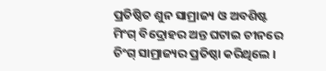ପ୍ରତିଷ୍ଠିତ ଶୁନ ସାମ୍ରାଜ୍ୟ ଓ ଅବଶିଷ୍ଟ ମିଂଗ୍ ବିଦ୍ରୋହର ଅନ୍ତ ଘଟାଇ ଚୀନରେ ଚିଂଗ୍ ସାମ୍ରାଜ୍ୟର ପ୍ରତିଷ୍ଠା କରିଥିଲେ ।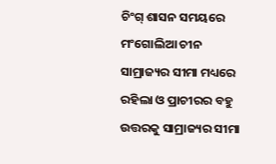ଚିଂଗ୍ ଶାସନ ସମୟରେ ମଂଗୋଲିଆ ଚୀନ ସାମ୍ରାଜ୍ୟର ସୀମା ମଧ୍ୟରେ ରହିଲା ଓ ପ୍ରାଚୀରର ବହୁ ଉତ୍ତରକୁ ସାମ୍ରାଜ୍ୟର ସୀମା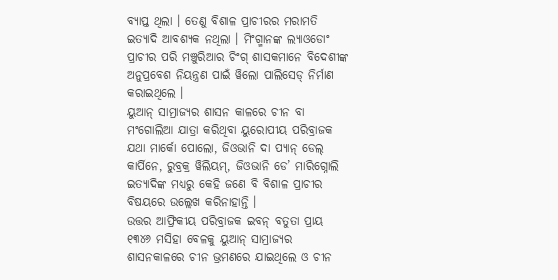ବ୍ୟାପ୍ତ ଥିଲା । ତେଣୁ ବିଶାଳ ପ୍ରାଚୀରର ମରାମତି ଇତ୍ୟାଦି ଆବଶ୍ୟକ ନଥିଲା । ମିଂଗ୍ମାନଙ୍କ ଲ୍ୟାଓଡୋଂ ପ୍ରାଚୀର ପରି ମଞ୍ଚୁରିଆର ଚିଂଗ୍ ଶାସକମାନେ ବିଦେଶୀଙ୍କ ଅନୁପ୍ରବେଶ ନିୟନ୍ତ୍ରଣ ପାଇଁ ୱିଲୋ ପାଲିସେଡ୍ ନିର୍ମାଣ କରାଇଥିଲେ ।
ୟୁଆନ୍ ସାମ୍ରାଜ୍ୟର ଶାସନ କାଳରେ ଚୀନ ବା ମଂଗୋଲିଆ ଯାତ୍ରା କରିଥିବା ୟୁରୋପୀୟ ପରିବ୍ରାଜକ ଯଥା ମାର୍କୋ ପୋଲୋ, ଜିଓଭାନି ଦା ପ୍ୟାନ୍ ଡେଲ୍ କାର୍ପିନେ, ରୁବ୍ରକ୍ର ୱିଲିୟମ୍, ଜିଓଭାନି ଡେ’ ମାରିଗ୍ନୋଲି ଇତ୍ୟାଦିଙ୍କ ମଧ୍ୟରୁ କେହି ଜଣେ ବି ବିଶାଳ ପ୍ରାଚୀର ବିଷୟରେ ଉଲ୍ଲେଖ କରିନାହାନ୍ତି ।
ଉତ୍ତର ଆଫ୍ରିକୀୟ ପରିବ୍ରାଜକ ଇବନ୍ ବତୁତା ପ୍ରାୟ ୧୩୪୬ ମସିହା ବେଳକୁ ୟୁଆନ୍ ସାମ୍ରାଜ୍ୟର ଶାସନକାଳରେ ଚୀନ ଭ୍ରମଣରେ ଯାଇଥିଲେ ଓ ଚୀନ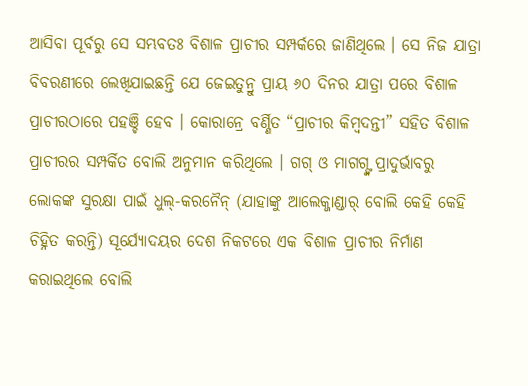ଆସିବା ପୂର୍ବରୁ ସେ ସମ୍ଭବତଃ ବିଶାଳ ପ୍ରାଚୀର ସମ୍ପର୍କରେ ଜାଣିଥିଲେ । ସେ ନିଜ ଯାତ୍ରା ବିବରଣୀରେ ଲେଖିଯାଇଛନ୍ତି ଯେ ଜେଇତୁନ୍ରୁ ପ୍ରାୟ ୬୦ ଦିନର ଯାତ୍ରା ପରେ ବିଶାଳ ପ୍ରାଚୀରଠାରେ ପହଞ୍ଚି ହେବ । କୋରାନ୍ରେ ବର୍ଣ୍ଣିତ “ପ୍ରାଚୀର କିମ୍ବଦନ୍ତୀ” ସହିତ ବିଶାଳ ପ୍ରାଚୀରର ସମ୍ପର୍କିତ ବୋଲି ଅନୁମାନ କରିଥିଲେ । ଗଗ୍ ଓ ମାଗଗ୍ଙ୍କ ପ୍ରାଦୁର୍ଭାବରୁ ଲୋକଙ୍କ ସୁରକ୍ଷା ପାଇଁ ଧୁଲ୍-କରନୈନ୍ (ଯାହାଙ୍କୁ ଆଲେକ୍ଜାଣ୍ଡାର୍ ବୋଲି କେହି କେହି ଚିହ୍ନିତ କରନ୍ତି) ସୂର୍ଯ୍ୟୋଦୟର ଦେଶ ନିକଟରେ ଏକ ବିଶାଳ ପ୍ରାଚୀର ନିର୍ମାଣ କରାଇଥିଲେ ବୋଲି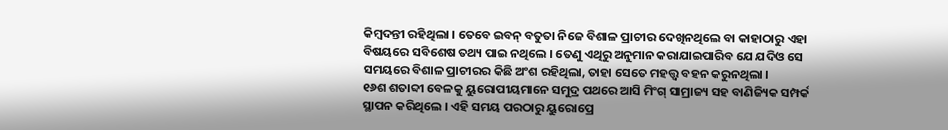କିମ୍ବଦନ୍ତୀ ରହିଥିଲା । ତେବେ ଇବନ୍ ବତୁତା ନିଜେ ବିଶାଳ ପ୍ରାଚୀର ଦେଖିନଥିଲେ ବା କାହାଠାରୁ ଏହା ବିଷୟରେ ସବିଶେଷ ତଥ୍ୟ ପାଇ ନଥିଲେ । ତେଣୁ ଏଥିରୁ ଅନୁମାନ କରାଯାଇପାରିବ ଯେ ଯଦିଓ ସେ ସମୟରେ ବିଶାଳ ପ୍ରାଚୀରର କିଛି ଅଂଶ ରହିଥିଲା, ତାହା ସେତେ ମହତ୍ତ୍ୱ ବହନ କରୁନଥିଲା ।
୧୬ଶ ଶତାବ୍ଦୀ ବେଳକୁ ୟୁରୋପୀୟମାନେ ସମୁଦ୍ର ପଥରେ ଆସି ମିଂଗ୍ ସାମ୍ରାଜ୍ୟ ସହ ବାଣିଜ୍ୟିକ ସମ୍ପର୍କ ସ୍ଥାପନ କରିଥିଲେ । ଏହି ସମୟ ପରଠାରୁ ୟୁରୋପ୍ରେ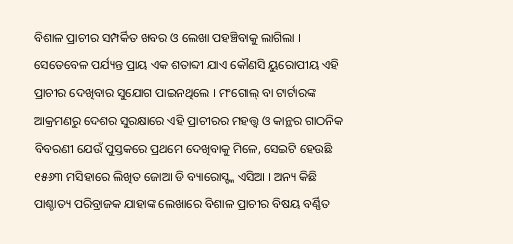ବିଶାଳ ପ୍ରାଚୀର ସମ୍ପର୍କିତ ଖବର ଓ ଲେଖା ପହଞ୍ଚିବାକୁ ଲାଗିଲା । ସେତେବେଳ ପର୍ଯ୍ୟନ୍ତ ପ୍ରାୟ ଏକ ଶତାବ୍ଦୀ ଯାଏ କୌଣସି ୟୁରୋପୀୟ ଏହି ପ୍ରାଚୀର ଦେଖିବାର ସୁଯୋଗ ପାଇନଥିଲେ । ମଂଗୋଲ୍ ବା ଟାର୍ଟାରଙ୍କ ଆକ୍ରମଣରୁ ଦେଶର ସୁରକ୍ଷାରେ ଏହି ପ୍ରାଚୀରର ମହତ୍ତ୍ୱ ଓ କାନ୍ଥର ଗାଠନିକ ବିବରଣୀ ଯେଉଁ ପୁସ୍ତକରେ ପ୍ରଥମେ ଦେଖିବାକୁ ମିଳେ, ସେଇଟି ହେଉଛି ୧୫୬୩ ମସିହାରେ ଲିଖିତ ଜୋଆ ଡି ବ୍ୟାରୋସ୍ଙ୍କ ଏସିଆ । ଅନ୍ୟ କିଛି ପାଶ୍ଚାତ୍ୟ ପରିବ୍ରାଜକ ଯାହାଙ୍କ ଲେଖାରେ ବିଶାଳ ପ୍ରାଚୀର ବିଷୟ ବର୍ଣ୍ଣିତ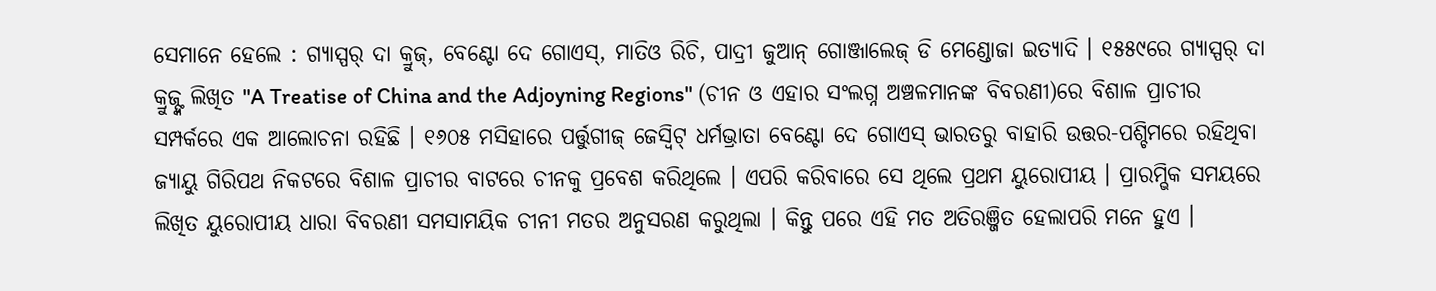ସେମାନେ ହେଲେ : ଗ୍ୟାସ୍ପର୍ ଦା କ୍ରୁଜ୍, ବେଣ୍ଟୋ ଦେ ଗୋଏସ୍, ମାତିଓ ରିଚି, ପାଦ୍ରୀ ଜୁଆନ୍ ଗୋଞ୍ଜାଲେଜ୍ ଡି ମେଣ୍ଡୋଜା ଇତ୍ୟାଦି । ୧୫୫୯ରେ ଗ୍ୟାସ୍ପର୍ ଦା କ୍ରୁଜ୍ଙ୍କ ଲିଖିତ "A Treatise of China and the Adjoyning Regions" (ଚୀନ ଓ ଏହାର ସଂଲଗ୍ନ ଅଞ୍ଚଳମାନଙ୍କ ବିବରଣୀ)ରେ ବିଶାଳ ପ୍ରାଚୀର ସମ୍ପର୍କରେ ଏକ ଆଲୋଚନା ରହିଛି । ୧୬୦୫ ମସିହାରେ ପର୍ତ୍ତୁଗୀଜ୍ ଜେସ୍ୱିଟ୍ ଧର୍ମଭ୍ରାତା ବେଣ୍ଟୋ ଦେ ଗୋଏସ୍ ଭାରତରୁ ବାହାରି ଉତ୍ତର-ପଶ୍ଚିମରେ ରହିଥିବା ଜ୍ୟାୟୁ ଗିରିପଥ ନିକଟରେ ବିଶାଳ ପ୍ରାଚୀର ବାଟରେ ଚୀନକୁ ପ୍ରବେଶ କରିଥିଲେ । ଏପରି କରିବାରେ ସେ ଥିଲେ ପ୍ରଥମ ୟୁରୋପୀୟ । ପ୍ରାରମ୍ଭିକ ସମୟରେ ଲିଖିତ ୟୁରୋପୀୟ ଧାରା ବିବରଣୀ ସମସାମୟିକ ଚୀନୀ ମତର ଅନୁସରଣ କରୁଥିଲା । କିନ୍ତୁ ପରେ ଏହି ମତ ଅତିରଞ୍ଜିତ ହେଲାପରି ମନେ ହୁଏ ।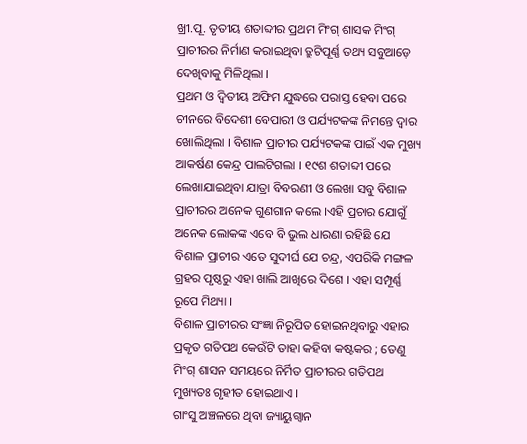ଖ୍ରୀ.ପୂ. ତୃତୀୟ ଶତାବ୍ଦୀର ପ୍ରଥମ ମିଂଗ୍ ଶାସକ ମିଂଗ୍ ପ୍ରାଚୀରର ନିର୍ମାଣ କରାଇଥିବା ତ୍ରୁଟିପୂର୍ଣ୍ଣ ତଥ୍ୟ ସବୁଆଡ଼େ ଦେଖିବାକୁ ମିଳିଥିଲା ।
ପ୍ରଥମ ଓ ଦ୍ୱିତୀୟ ଅଫିମ ଯୁଦ୍ଧରେ ପରାସ୍ତ ହେବା ପରେ ଚୀନରେ ବିଦେଶୀ ବେପାରୀ ଓ ପର୍ଯ୍ୟଟକଙ୍କ ନିମନ୍ତେ ଦ୍ୱାର ଖୋଲିଥିଲା । ବିଶାଳ ପ୍ରାଚୀର ପର୍ଯ୍ୟଟକଙ୍କ ପାଇଁ ଏକ ମୁଖ୍ୟ ଆକର୍ଷଣ କେନ୍ଦ୍ର ପାଲଟିଗଲା । ୧୯ଶ ଶତାବ୍ଦୀ ପରେ ଲେଖାଯାଇଥିବା ଯାତ୍ରା ବିବରଣୀ ଓ ଲେଖା ସବୁ ବିଶାଳ ପ୍ରାଚୀରର ଅନେକ ଗୁଣଗାନ କଲେ ।ଏହି ପ୍ରଚାର ଯୋଗୁଁ ଅନେକ ଲୋକଙ୍କ ଏବେ ବି ଭୁଲ ଧାରଣା ରହିଛି ଯେ ବିଶାଳ ପ୍ରାଚୀର ଏତେ ସୁଦୀର୍ଘ ଯେ ଚନ୍ଦ୍ର, ଏପରିକି ମଙ୍ଗଳ ଗ୍ରହର ପୃଷ୍ଠରୁ ଏହା ଖାଲି ଆଖିରେ ଦିଶେ । ଏହା ସମ୍ପୂର୍ଣ୍ଣ ରୂପେ ମିଥ୍ୟା ।
ବିଶାଳ ପ୍ରାଚୀରର ସଂଜ୍ଞା ନିରୂପିତ ହୋଇନଥିବାରୁ ଏହାର ପ୍ରକୃତ ଗତିପଥ କେଉଁଟି ତାହା କହିବା କଷ୍ଟକର ; ତେଣୁ ମିଂଗ୍ ଶାସନ ସମୟରେ ନିର୍ମିତ ପ୍ରାଚୀରର ଗତିପଥ ମୁଖ୍ୟତଃ ଗୃହୀତ ହୋଇଥାଏ ।
ଗାଂସୁ ଅଞ୍ଚଳରେ ଥିବା ଜ୍ୟାୟୁଗ୍ୱାନ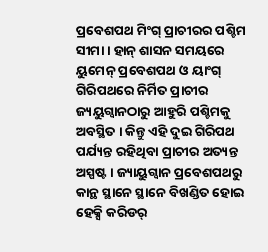ପ୍ରବେଶପଥ ମିଂଗ୍ ପ୍ରାଚୀରର ପଶ୍ଚିମ ସୀମା । ହାନ୍ ଶାସନ ସମୟରେ ୟୁମେନ୍ ପ୍ରବେଶପଥ ଓ ୟାଂଗ୍ ଗିରିପଥରେ ନିର୍ମିତ ପ୍ରାଚୀର ଜ୍ୟୟୁଗ୍ୱାନଠାରୁ ଆହୁରି ପଶ୍ଚିମକୁ ଅବସ୍ଥିତ । କିନ୍ତୁ ଏହି ଦୁଇ ଗିରିପଥ ପର୍ଯ୍ୟନ୍ତ ରହିଥିବା ପ୍ରାଚୀର ଅତ୍ୟନ୍ତ ଅସ୍ପଷ୍ଟ । ଜ୍ୟାୟୁଗ୍ୱାନ ପ୍ରବେଶପଥରୁ କାନ୍ଥ ସ୍ଥାନେ ସ୍ଥାନେ ବିଖଣ୍ଡିତ ହୋଇ ହେକ୍ସି କରିଡର୍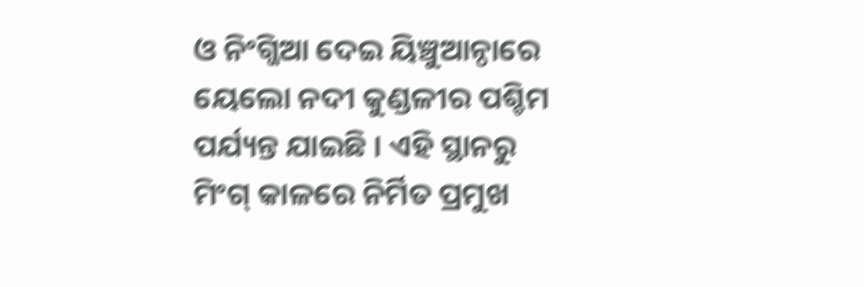ଓ ନିଂଗ୍ଜିଆ ଦେଇ ୟିଞ୍ଚୁଆନ୍ଠାରେ ୟେଲୋ ନଦୀ କୁଣ୍ଡଳୀର ପଶ୍ଚିମ ପର୍ଯ୍ୟନ୍ତ ଯାଇଛି । ଏହି ସ୍ଥାନରୁ ମିଂଗ୍ କାଳରେ ନିର୍ମିତ ପ୍ରମୁଖ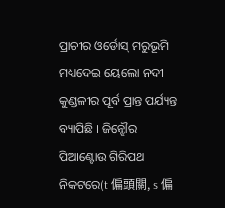ପ୍ରାଚୀର ଓର୍ଡୋସ୍ ମରୁଭୂମି ମଧ୍ୟଦେଇ ୟେଲୋ ନଦୀ କୁଣ୍ଡଳୀର ପୂର୍ବ ପ୍ରାନ୍ତ ପର୍ଯ୍ୟନ୍ତ ବ୍ୟାପିଛି । ଜିନ୍ଝୌର ପିଆଣ୍ଟୋଉ ଗିରିପଥ ନିକଟରେ(t 偏頭關, s 偏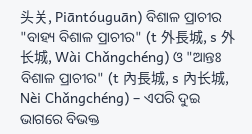头关, Piāntóuguān) ବିଶାଳ ପ୍ରାଚୀର "ବାହ୍ୟ ବିଶାଳ ପ୍ରାଚୀର" (t 外長城, s 外长城, Wài Chǎngchéng) ଓ "ଆନ୍ତଃ ବିଶାଳ ପ୍ରାଚୀର" (t 內長城, s 內长城, Nèi Chǎngchéng) – ଏପରି ଦୁଇ ଭାଗରେ ବିଭକ୍ତ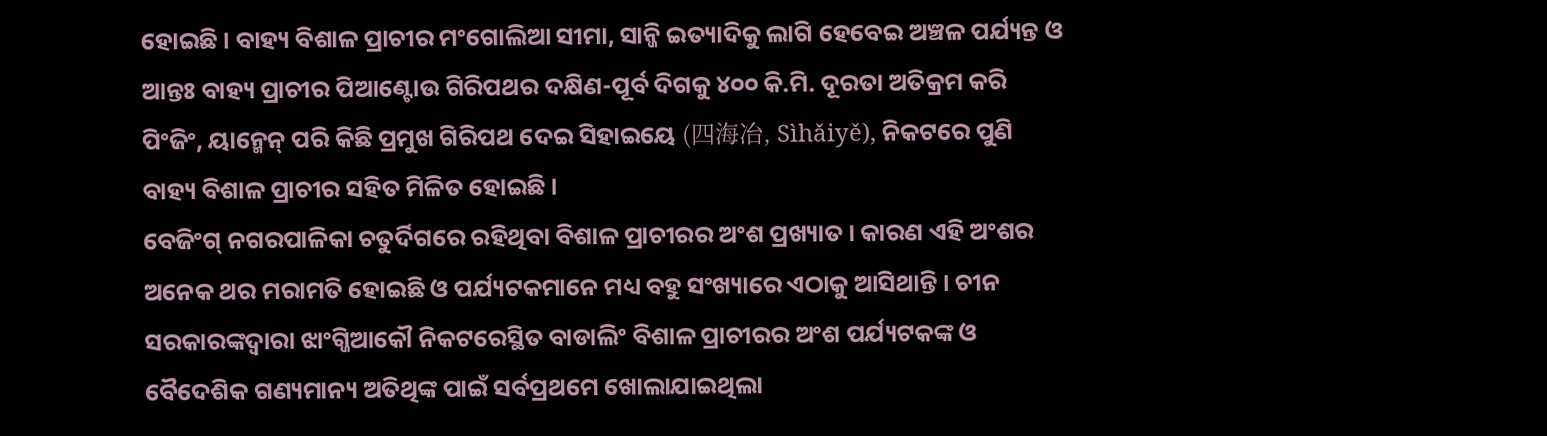ହୋଇଛି । ବାହ୍ୟ ବିଶାଳ ପ୍ରାଚୀର ମଂଗୋଲିଆ ସୀମା, ସାନ୍ଜି ଇତ୍ୟାଦିକୁ ଲାଗି ହେବେଇ ଅଞ୍ଚଳ ପର୍ଯ୍ୟନ୍ତ ଓ ଆନ୍ତଃ ବାହ୍ୟ ପ୍ରାଚୀର ପିଆଣ୍ଟୋଉ ଗିରିପଥର ଦକ୍ଷିଣ-ପୂର୍ବ ଦିଗକୁ ୪୦୦ କି.ମି. ଦୂରତା ଅତିକ୍ରମ କରି ପିଂଜିଂ, ୟାନ୍ମେନ୍ ପରି କିଛି ପ୍ରମୁଖ ଗିରିପଥ ଦେଇ ସିହାଇୟେ (四海冶, Sìhǎiyě), ନିକଟରେ ପୁଣି ବାହ୍ୟ ବିଶାଳ ପ୍ରାଚୀର ସହିତ ମିଳିତ ହୋଇଛି ।
ବେଜିଂଗ୍ ନଗରପାଳିକା ଚତୁର୍ଦିଗରେ ରହିଥିବା ବିଶାଳ ପ୍ରାଚୀରର ଅଂଶ ପ୍ରଖ୍ୟାତ । କାରଣ ଏହି ଅଂଶର ଅନେକ ଥର ମରାମତି ହୋଇଛି ଓ ପର୍ଯ୍ୟଟକମାନେ ମଧ୍ୟ ବହୁ ସଂଖ୍ୟାରେ ଏଠାକୁ ଆସିଥାନ୍ତି । ଚୀନ ସରକାରଙ୍କଦ୍ୱାରା ଝାଂଗ୍ଜିଆକୌ ନିକଟରେସ୍ଥିତ ବାଡାଲିଂ ବିଶାଳ ପ୍ରାଚୀରର ଅଂଶ ପର୍ଯ୍ୟଟକଙ୍କ ଓ ବୈଦେଶିକ ଗଣ୍ୟମାନ୍ୟ ଅତିଥିଙ୍କ ପାଇଁ ସର୍ବପ୍ରଥମେ ଖୋଲାଯାଇଥିଲା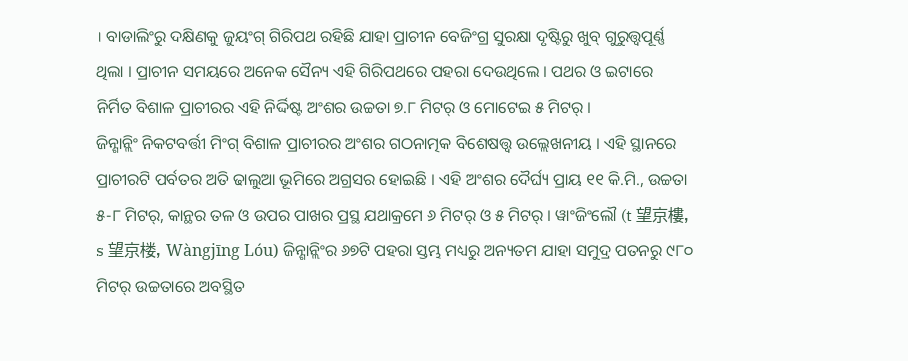। ବାଡାଲିଂରୁ ଦକ୍ଷିଣକୁ ଜୁୟଂଗ୍ ଗିରିପଥ ରହିଛି ଯାହା ପ୍ରାଚୀନ ବେଜିଂଗ୍ର ସୁରକ୍ଷା ଦୃଷ୍ଟିରୁ ଖୁବ୍ ଗୁରୁତ୍ତ୍ୱପୂର୍ଣ୍ଣ ଥିଲା । ପ୍ରାଚୀନ ସମୟରେ ଅନେକ ସୈନ୍ୟ ଏହି ଗିରିପଥରେ ପହରା ଦେଉଥିଲେ । ପଥର ଓ ଇଟାରେ ନିର୍ମିତ ବିଶାଳ ପ୍ରାଚୀରର ଏହି ନିର୍ଦ୍ଦିଷ୍ଟ ଅଂଶର ଉଚ୍ଚତା ୭.୮ ମିଟର୍ ଓ ମୋଟେଇ ୫ ମିଟର୍ ।
ଜିନ୍ଶାନ୍ଲିଂ ନିକଟବର୍ତ୍ତୀ ମିଂଗ୍ ବିଶାଳ ପ୍ରାଚୀରର ଅଂଶର ଗଠନାତ୍ମକ ବିଶେଷତ୍ତ୍ୱ ଉଲ୍ଲେଖନୀୟ । ଏହି ସ୍ଥାନରେ ପ୍ରାଚୀରଟି ପର୍ବତର ଅତି ଢାଲୁଆ ଭୂମିରେ ଅଗ୍ରସର ହୋଇଛି । ଏହି ଅଂଶର ଦୈର୍ଘ୍ୟ ପ୍ରାୟ ୧୧ କି.ମି., ଉଚ୍ଚତା ୫-୮ ମିଟର୍, କାନ୍ଥର ତଳ ଓ ଉପର ପାଖର ପ୍ରସ୍ଥ ଯଥାକ୍ରମେ ୬ ମିଟର୍ ଓ ୫ ମିଟର୍ । ୱାଂଜିଂଲୌ (t 望京樓, s 望京楼, Wàngjīng Lóu) ଜିନ୍ଶାନ୍ଲିଂର ୬୭ଟି ପହରା ସ୍ତମ୍ଭ ମଧ୍ୟରୁ ଅନ୍ୟତମ ଯାହା ସମୁଦ୍ର ପତନରୁ ୯୮୦ ମିଟର୍ ଉଚ୍ଚତାରେ ଅବସ୍ଥିତ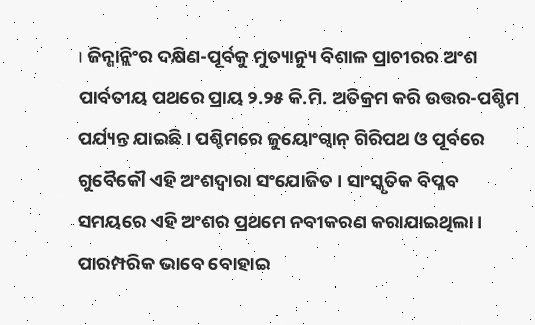। ଜିନ୍ଶାନ୍ଲିଂର ଦକ୍ଷିଣ-ପୂର୍ବକୁ ମୁତ୍ୟାନ୍ୟୁ ବିଶାଳ ପ୍ରାଚୀରର ଅଂଶ ପାର୍ବତୀୟ ପଥରେ ପ୍ରାୟ ୨.୨୫ କି.ମି. ଅତିକ୍ରମ କରି ଉତ୍ତର-ପଶ୍ଚିମ ପର୍ଯ୍ୟନ୍ତ ଯାଇଛି । ପଶ୍ଚିମରେ ଜୁୟୋଂଗ୍ୱାନ୍ ଗିରିପଥ ଓ ପୂର୍ବରେ ଗୁବୈକୌ ଏହି ଅଂଶଦ୍ୱାରା ସଂଯୋଜିତ । ସାଂସ୍କୃତିକ ବିପ୍ଳବ ସମୟରେ ଏହି ଅଂଶର ପ୍ରଥମେ ନବୀକରଣ କରାଯାଇଥିଲା ।
ପାରମ୍ପରିକ ଭାବେ ବୋହାଇ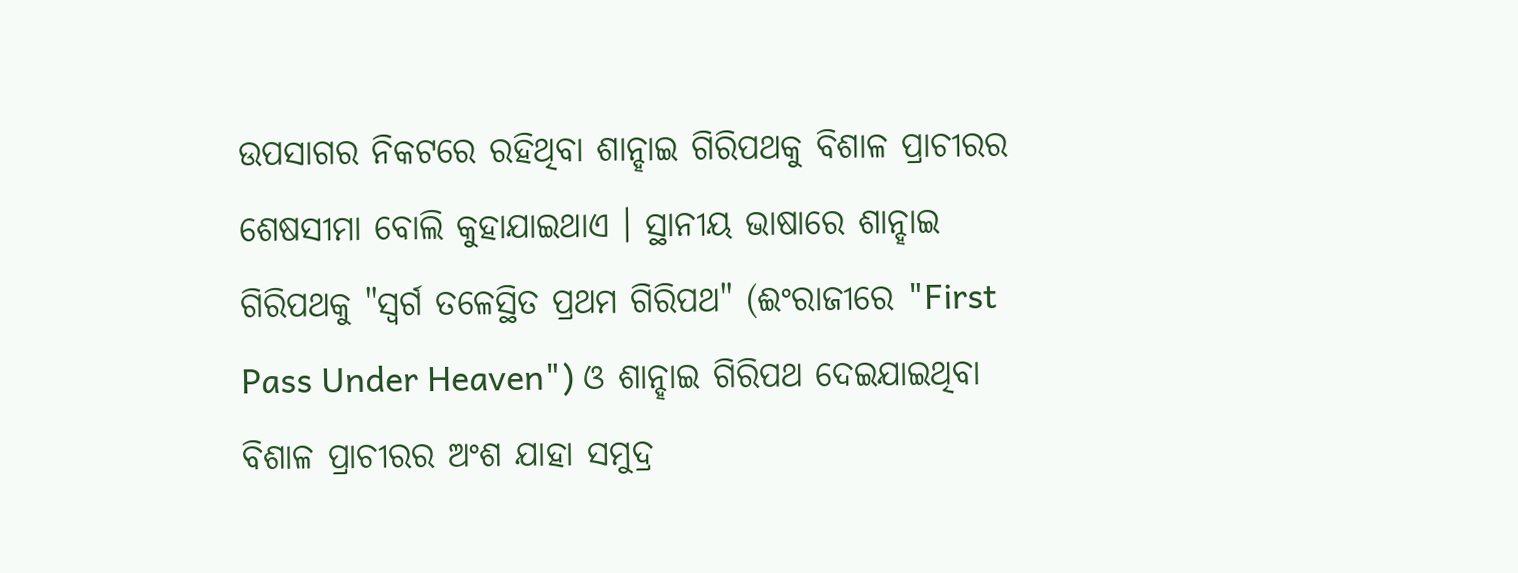ଉପସାଗର ନିକଟରେ ରହିଥିବା ଶାନ୍ହାଇ ଗିରିପଥକୁ ବିଶାଳ ପ୍ରାଚୀରର ଶେଷସୀମା ବୋଲି କୁହାଯାଇଥାଏ । ସ୍ଥାନୀୟ ଭାଷାରେ ଶାନ୍ହାଇ ଗିରିପଥକୁ "ସ୍ୱର୍ଗ ତଳେସ୍ଥିତ ପ୍ରଥମ ଗିରିପଥ" (ଈଂରାଜୀରେ "First Pass Under Heaven") ଓ ଶାନ୍ହାଇ ଗିରିପଥ ଦେଇଯାଇଥିବା ବିଶାଳ ପ୍ରାଚୀରର ଅଂଶ ଯାହା ସମୁଦ୍ର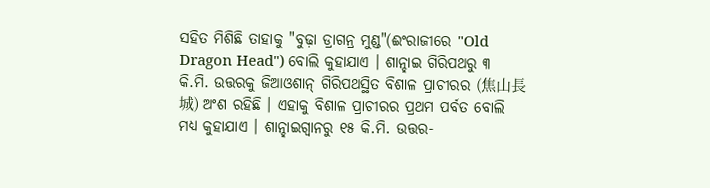ସହିତ ମିଶିଛି ତାହାକୁ "ବୁଢ଼ା ଡ୍ରାଗନ୍ର ମୁଣ୍ଡ"(ଈଂରାଜୀରେ "Old Dragon Head") ବୋଲି କୁହାଯାଏ । ଶାନ୍ହାଇ ଗିରିପଥରୁ ୩ କି.ମି. ଉତ୍ତରକୁ ଜିଆଓଶାନ୍ ଗିରିପଥସ୍ଥିତ ବିଶାଳ ପ୍ରାଚୀରର (焦山長城) ଅଂଶ ରହିଛି । ଏହାକୁ ବିଶାଳ ପ୍ରାଚୀରର ପ୍ରଥମ ପର୍ବତ ବୋଲି ମଧ୍ୟ କୁହାଯାଏ । ଶାନ୍ହାଇଗ୍ୱାନରୁ ୧୫ କି.ମି. ଉତ୍ତର-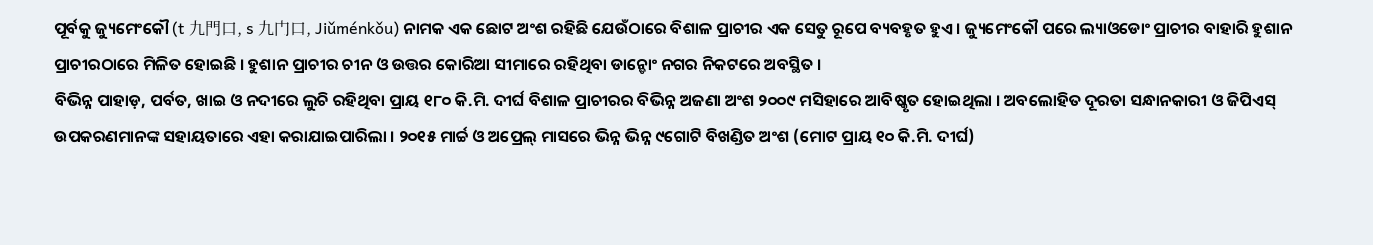ପୂର୍ବକୁ ଜ୍ୟୁମେଂକୌ (t 九門口, s 九门口, Jiǔménkǒu) ନାମକ ଏକ ଛୋଟ ଅଂଶ ରହିଛି ଯେଉଁଠାରେ ବିଶାଳ ପ୍ରାଚୀର ଏକ ସେତୁ ରୂପେ ବ୍ୟବହୃତ ହୁଏ । ଜ୍ୟୁମେଂକୌ ପରେ ଲ୍ୟାଓଡୋଂ ପ୍ରାଚୀର ବାହାରି ହୁଶାନ ପ୍ରାଚୀରଠାରେ ମିଳିତ ହୋଇଛି । ହୁଶାନ ପ୍ରାଚୀର ଚୀନ ଓ ଉତ୍ତର କୋରିଆ ସୀମାରେ ରହିଥିବା ଡାନ୍ଡୋଂ ନଗର ନିକଟରେ ଅବସ୍ଥିତ ।
ବିଭିନ୍ନ ପାହାଡ଼, ପର୍ବତ, ଖାଇ ଓ ନଦୀରେ ଲୁଚି ରହିଥିବା ପ୍ରାୟ ୧୮୦ କି.ମି. ଦୀର୍ଘ ବିଶାଳ ପ୍ରାଚୀରର ବିଭିନ୍ନ ଅଜଣା ଅଂଶ ୨୦୦୯ ମସିହାରେ ଆବିଷ୍କୃତ ହୋଇଥିଲା । ଅବଲୋହିତ ଦୂରତା ସନ୍ଧାନକାରୀ ଓ ଜିପିଏସ୍ ଉପକରଣମାନଙ୍କ ସହାୟତାରେ ଏହା କରାଯାଇପାରିଲା । ୨୦୧୫ ମାର୍ଚ୍ଚ ଓ ଅପ୍ରେଲ୍ ମାସରେ ଭିନ୍ନ ଭିନ୍ନ ୯ଗୋଟି ବିଖଣ୍ଡିତ ଅଂଶ (ମୋଟ ପ୍ରାୟ ୧୦ କି.ମି. ଦୀର୍ଘ)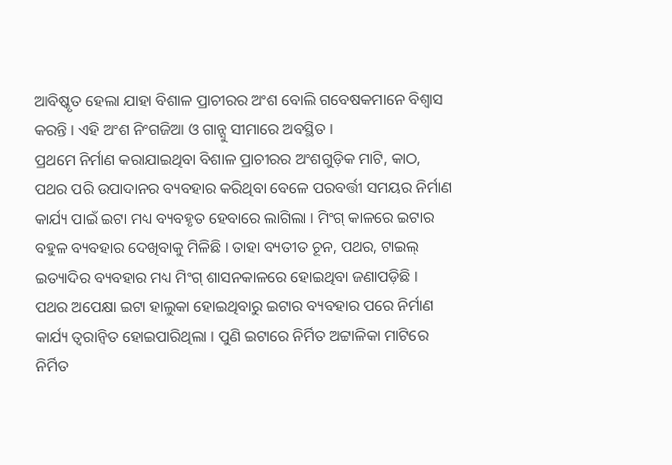ଆବିଷ୍କୃତ ହେଲା ଯାହା ବିଶାଳ ପ୍ରାଚୀରର ଅଂଶ ବୋଲି ଗବେଷକମାନେ ବିଶ୍ୱାସ କରନ୍ତି । ଏହି ଅଂଶ ନିଂଗଜିଆ ଓ ଗାନ୍ସୁ ସୀମାରେ ଅବସ୍ଥିତ ।
ପ୍ରଥମେ ନିର୍ମାଣ କରାଯାଇଥିବା ବିଶାଳ ପ୍ରାଚୀରର ଅଂଶଗୁଡ଼ିକ ମାଟି, କାଠ, ପଥର ପରି ଉପାଦାନର ବ୍ୟବହାର କରିଥିବା ବେଳେ ପରବର୍ତ୍ତୀ ସମୟର ନିର୍ମାଣ କାର୍ଯ୍ୟ ପାଇଁ ଇଟା ମଧ୍ୟ ବ୍ୟବହୃତ ହେବାରେ ଲାଗିଲା । ମିଂଗ୍ କାଳରେ ଇଟାର ବହୁଳ ବ୍ୟବହାର ଦେଖିବାକୁ ମିଳିଛି । ତାହା ବ୍ୟତୀତ ଚୂନ, ପଥର, ଟାଇଲ୍ ଇତ୍ୟାଦିର ବ୍ୟବହାର ମଧ୍ୟ ମିଂଗ୍ ଶାସନକାଳରେ ହୋଇଥିବା ଜଣାପଡ଼ିଛି । ପଥର ଅପେକ୍ଷା ଇଟା ହାଲୁକା ହୋଇଥିବାରୁ ଇଟାର ବ୍ୟବହାର ପରେ ନିର୍ମାଣ କାର୍ଯ୍ୟ ତ୍ୱରାନ୍ୱିତ ହୋଇପାରିଥିଲା । ପୁଣି ଇଟାରେ ନିର୍ମିତ ଅଟ୍ଟାଳିକା ମାଟିରେ ନିର୍ମିତ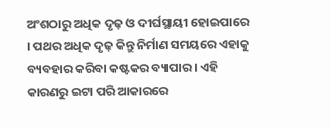ଅଂଶଠାରୁ ଅଧିକ ଦୃଢ଼ ଓ ଦୀର୍ଘସ୍ଥାୟୀ ହୋଇପାରେ । ପଥର ଅଧିକ ଦୃଢ଼ କିନ୍ତୁ ନିର୍ମାଣ ସମୟରେ ଏହାକୁ ବ୍ୟବହାର କରିବା କଷ୍ଟକର ବ୍ୟାପାର । ଏହି କାରଣରୁ ଇଟା ପରି ଆକାରରେ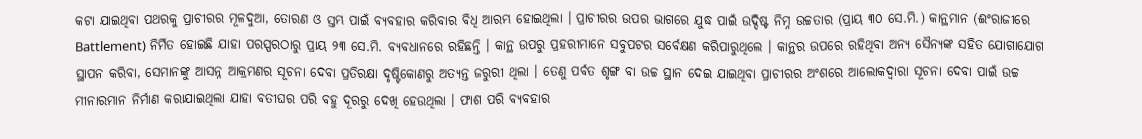କଟା ଯାଇଥିବା ପଥରକୁ ପ୍ରାଚୀରର ମୂଳଦୁଆ, ତୋରଣ ଓ ସ୍ତମ୍ଭ ପାଇଁ ବ୍ୟବହାର କରିବାର ବିଧି ଆରମ୍ଭ ହୋଇଥିଲା । ପ୍ରାଚୀରର ଉପର ଭାଗରେ ଯୁଦ୍ଧ ପାଇଁ ଉଦ୍ଦିଷ୍ଟ ନିମ୍ନ ଉଚ୍ଚତାର (ପ୍ରାୟ ୩୦ ସେ.ମି.) କାନ୍ଥମାନ (ଈଂରାଜୀରେ Battlement) ନିର୍ମିତ ହୋଇଛି ଯାହା ପରସ୍ପରଠାରୁ ପ୍ରାୟ ୨୩ ସେ.ମି. ବ୍ୟବଧାନରେ ରହିଛନ୍ତି । କାନ୍ଥ ଉପରୁ ପ୍ରହରୀମାନେ ସବୁପଟର ସର୍ବେକ୍ଷଣ କରିପାରୁଥିଲେ । କାନ୍ଥର ଉପରେ ରହିଥିବା ଅନ୍ୟ ସୈନ୍ୟଙ୍କ ସହିତ ଯୋଗାଯୋଗ ସ୍ଥାପନ କରିବା, ସେମାନଙ୍କୁ ଆସନ୍ନ ଆକ୍ରମଣର ସୂଚନା ଦେବା ପ୍ରତିରକ୍ଷା ଦୃଷ୍ଟିକୋଣରୁ ଅତ୍ୟନ୍ତ ଜରୁରୀ ଥିଲା । ତେଣୁ ପର୍ବତ ଶୃଙ୍ଗ ବା ଉଚ୍ଚ ସ୍ଥାନ ଦେଇ ଯାଇଥିବା ପ୍ରାଚୀରର ଅଂଶରେ ଆଲୋକଦ୍ୱାରା ସୂଚନା ଦେବା ପାଇଁ ଉଚ୍ଚ ମୀନାରମାନ ନିର୍ମାଣ କରାଯାଇଥିଲା ଯାହା ବତୀଘର ପରି ବହୁ ଦୂରରୁ ଦେଖି ହେଉଥିଲା । ଫାଶ ପରି ବ୍ୟବହାର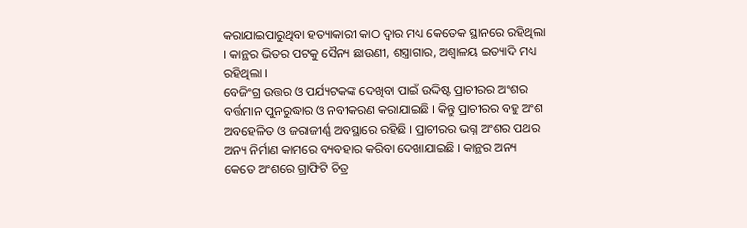କରାଯାଇପାରୁଥିବା ହତ୍ୟାକାରୀ କାଠ ଦ୍ୱାର ମଧ୍ୟ କେତେକ ସ୍ଥାନରେ ରହିଥିଲା । କାନ୍ଥର ଭିତର ପଟକୁ ସୈନ୍ୟ ଛାଉଣୀ, ଶସ୍ତ୍ରାଗାର, ଅଶ୍ୱାଳୟ ଇତ୍ୟାଦି ମଧ୍ୟ ରହିଥିଲା ।
ବେଜିଂଗ୍ର ଉତ୍ତର ଓ ପର୍ଯ୍ୟଟକଙ୍କ ଦେଖିବା ପାଇଁ ଉଦ୍ଦିଷ୍ଟ ପ୍ରାଚୀରର ଅଂଶର ବର୍ତ୍ତମାନ ପୁନରୁଦ୍ଧାର ଓ ନବୀକରଣ କରାଯାଇଛି । କିନ୍ତୁ ପ୍ରାଚୀରର ବହୁ ଅଂଶ ଅବହେଳିତ ଓ ଜରାଜୀର୍ଣ୍ଣ ଅବସ୍ଥାରେ ରହିଛି । ପ୍ରାଚୀରର ଭଗ୍ନ ଅଂଶର ପଥର ଅନ୍ୟ ନିର୍ମାଣ କାମରେ ବ୍ୟବହାର କରିବା ଦେଖାଯାଇଛି । କାନ୍ଥର ଅନ୍ୟ କେତେ ଅଂଶରେ ଗ୍ରାଫିଟି ଚିତ୍ର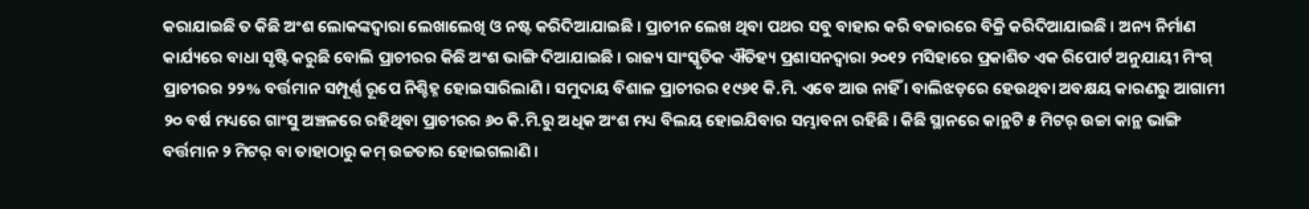କରାଯାଇଛି ତ କିଛି ଅଂଶ ଲୋକଙ୍କଦ୍ୱାରା ଲେଖାଲେଖି ଓ ନଷ୍ଟ କରିଦିଆଯାଇଛି । ପ୍ରାଚୀନ ଲେଖ ଥିବା ପଥର ସବୁ ବାହାର କରି ବଜାରରେ ବିକ୍ରି କରିଦିଆଯାଇଛି । ଅନ୍ୟ ନିର୍ମାଣ କାର୍ଯ୍ୟରେ ବାଧା ସୃଷ୍ଟି କରୁଛି ବୋଲି ପ୍ରାଚୀରର କିଛି ଅଂଶ ଭାଙ୍ଗି ଦିଆଯାଇଛି । ରାଜ୍ୟ ସାଂସ୍କୃତିକ ଐତିହ୍ୟ ପ୍ରଶାସନଦ୍ୱାରା ୨୦୧୨ ମସିହାରେ ପ୍ରକାଶିତ ଏକ ରିପୋର୍ଟ ଅନୁଯାୟୀ ମିଂଗ୍ ପ୍ରାଚୀରର ୨୨% ବର୍ତ୍ତମାନ ସମ୍ପୂର୍ଣ୍ଣ ରୂପେ ନିଶ୍ଚିହ୍ନ ହୋଇସାରିଲାଣି । ସମୁଦାୟ ବିଶାଳ ପ୍ରାଚୀରର ୧୯୬୧ କି.ମି. ଏବେ ଆଉ ନାହିଁ । ବାଲିଝଡ଼ରେ ହେଉଥିବା ଅବକ୍ଷୟ କାରଣରୁ ଆଗାମୀ ୨୦ ବର୍ଷ ମଧ୍ୟରେ ଗାଂସୁ ଅଞ୍ଚଳରେ ରହିଥିବା ପ୍ରାଚୀରର ୬୦ କି.ମି.ରୁ ଅଧିକ ଅଂଶ ମଧ୍ୟ ବିଲୟ ହୋଇଯିବାର ସମ୍ଭାବନା ରହିଛି । କିଛି ସ୍ଥାନରେ କାନ୍ଥଟି ୫ ମିଟର୍ ଉଚ୍ଚା କାନ୍ଥ ଭାଙ୍ଗି ବର୍ତ୍ତମାନ ୨ ମିଟର୍ ବା ତାହାଠାରୁ କମ୍ ଉଚ୍ଚତାର ହୋଇଗଲାଣି ।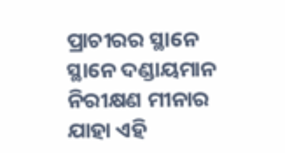ପ୍ରାଚୀରର ସ୍ଥାନେ ସ୍ଥାନେ ଦଣ୍ଡାୟମାନ ନିରୀକ୍ଷଣ ମୀନାର ଯାହା ଏହି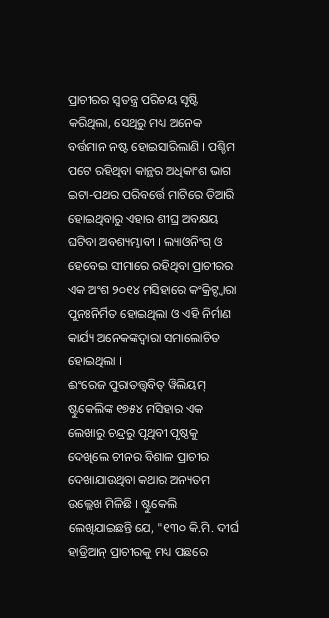ପ୍ରାଚୀରର ସ୍ୱତନ୍ତ୍ର ପରିଚୟ ସୃଷ୍ଟି କରିଥିଲା, ସେଥିରୁ ମଧ୍ୟ ଅନେକ ବର୍ତ୍ତମାନ ନଷ୍ଟ ହୋଇସାରିଲାଣି । ପଶ୍ଚିମ ପଟେ ରହିଥିବା କାନ୍ଥର ଅଧିକାଂଶ ଭାଗ ଇଟା-ପଥର ପରିବର୍ତ୍ତେ ମାଟିରେ ତିଆରି ହୋଇଥିବାରୁ ଏହାର ଶୀଘ୍ର ଅବକ୍ଷୟ ଘଟିବା ଅବଶ୍ୟମ୍ଭାବୀ । ଲ୍ୟାଓନିଂଗ୍ ଓ ହେବେଇ ସୀମାରେ ରହିଥିବା ପ୍ରାଚୀରର ଏକ ଅଂଶ ୨୦୧୪ ମସିହାରେ କଂକ୍ରିଟ୍ଦ୍ୱାରା ପୁନଃନିର୍ମିତ ହୋଇଥିଲା ଓ ଏହି ନିର୍ମାଣ କାର୍ଯ୍ୟ ଅନେକଙ୍କଦ୍ୱାରା ସମାଲୋଚିତ ହୋଇଥିଲା ।
ଈଂରେଜ ପୁରାତତ୍ତ୍ୱବିତ୍ ୱିଲିୟମ୍ ଷ୍ଟୁକେଲିଙ୍କ ୧୭୫୪ ମସିହାର ଏକ ଲେଖାରୁ ଚନ୍ଦ୍ରରୁ ପୃଥିବୀ ପୃଷ୍ଠକୁ ଦେଖିଲେ ଚୀନର ବିଶାଳ ପ୍ରାଚୀର ଦେଖାଯାଉଥିବା କଥାର ଅନ୍ୟତମ ଉଲ୍ଲେଖ ମିଳିଛି । ଷ୍ଟୁକେଲି ଲେଖିଯାଇଛନ୍ତି ଯେ, "୧୩୦ କି.ମି. ଦୀର୍ଘ ହାଡ୍ରିଆନ୍ ପ୍ରାଚୀରକୁ ମଧ୍ୟ ପଛରେ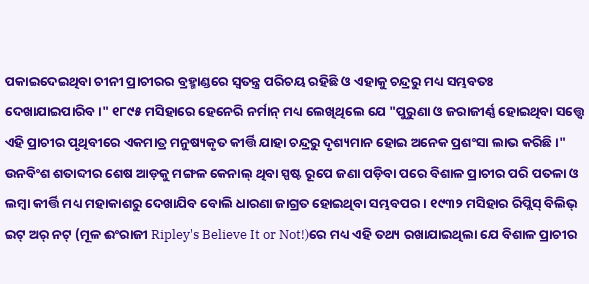ପକାଇଦେଇଥିବା ଚୀନୀ ପ୍ରାଚୀରର ବ୍ରହ୍ମାଣ୍ଡରେ ସ୍ୱତନ୍ତ୍ର ପରିଚୟ ରହିଛି ଓ ଏହାକୁ ଚନ୍ଦ୍ରରୁ ମଧ୍ୟ ସମ୍ଭବତଃ ଦେଖାଯାଇପାରିବ ।" ୧୮୯୫ ମସିହାରେ ହେନେରି ନର୍ମାନ୍ ମଧ୍ୟ ଲେଖିଥିଲେ ଯେ "ପୁରୁଣା ଓ ଜରାଜୀର୍ଣ୍ଣ ହୋଇଥିବା ସତ୍ତ୍ୱେ ଏହି ପ୍ରାଚୀର ପୃଥିବୀରେ ଏକମାତ୍ର ମନୁଷ୍ୟକୃତ କୀର୍ତ୍ତି ଯାହା ଚନ୍ଦ୍ରରୁ ଦୃଶ୍ୟମାନ ହୋଇ ଅନେକ ପ୍ରଶଂସା ଲାଭ କରିଛି ।" ଉନବିଂଶ ଶତାବ୍ଦୀର ଶେଷ ଆଡ଼କୁ ମଙ୍ଗଳ କେନାଲ୍ ଥିବା ସ୍ପଷ୍ଟ ରୂପେ ଜଣା ପଡ଼ିବା ପରେ ବିଶାଳ ପ୍ରାଚୀର ପରି ପତଳା ଓ ଲମ୍ବା କୀର୍ତ୍ତି ମଧ୍ୟ ମହାକାଶରୁ ଦେଖାଯିବ ବୋଲି ଧାରଣା ଜାଗ୍ରତ ହୋଇଥିବା ସମ୍ଭବପର । ୧୯୩୨ ମସିହାର ରିପ୍ଲିସ୍ ବିଲିଭ୍ ଇଟ୍ ଅର୍ ନଟ୍ (ମୂଳ ଈଂରାଜୀ Ripley's Believe It or Not!)ରେ ମଧ୍ୟ ଏହି ତଥ୍ୟ ରଖାଯାଇଥିଲା ଯେ ବିଶାଳ ପ୍ରାଚୀର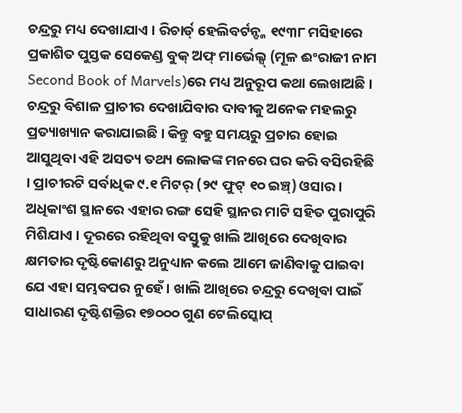ଚନ୍ଦ୍ରରୁ ମଧ୍ୟ ଦେଖାଯାଏ । ରିଚାର୍ଡ୍ ହେଲିବର୍ଟନ୍ଙ୍କ ୧୯୩୮ ମସିହାରେ ପ୍ରକାଶିତ ପୁସ୍ତକ ସେକେଣ୍ଡ ବୁକ୍ ଅଫ୍ ମାର୍ଭେଲ୍ସ୍ (ମୂଳ ଈଂରାଜୀ ନାମ Second Book of Marvels)ରେ ମଧ୍ୟ ଅନୁରୂପ କଥା ଲେଖାଅଛି ।
ଚନ୍ଦ୍ରରୁ ବିଶାଳ ପ୍ରାଚୀର ଦେଖାଯିବାର ଦାବୀକୁ ଅନେକ ମହଲରୁ ପ୍ରତ୍ୟାଖ୍ୟାନ କରାଯାଇଛି । କିନ୍ତୁ ବହୁ ସମୟରୁ ପ୍ରଚାର ହୋଇ ଆସୁଥିବା ଏହି ଅସତ୍ୟ ତଥ୍ୟ ଲୋକଙ୍କ ମନରେ ଘର କରି ବସିରହିଛି । ପ୍ରାଚୀରଟି ସର୍ବାଧିକ ୯.୧ ମିଟର୍ (୨୯ ଫୁଟ୍ ୧୦ ଇଞ୍ଚ୍) ଓସାର । ଅଧିକାଂଶ ସ୍ଥାନରେ ଏହାର ରଙ୍ଗ ସେହି ସ୍ଥାନର ମାଟି ସହିତ ପୁରାପୁରି ମିଶିଯାଏ । ଦୂରରେ ରହିଥିବା ବସ୍ତୁକୁ ଖାଲି ଆଖିରେ ଦେଖିବାର କ୍ଷମତାର ଦୃଷ୍ଟିକୋଣରୁ ଅନୁଧ୍ୟାନ କଲେ ଆମେ ଜାଣିବାକୁ ପାଇବା ଯେ ଏହା ସମ୍ଭବପର ନୁହେଁ । ଖାଲି ଆଖିରେ ଚନ୍ଦ୍ରରୁ ଦେଖିବା ପାଇଁ ସାଧାରଣ ଦୃଷ୍ଟିଶକ୍ତିର ୧୭୦୦୦ ଗୁଣ ଟେଲିସ୍କୋପ୍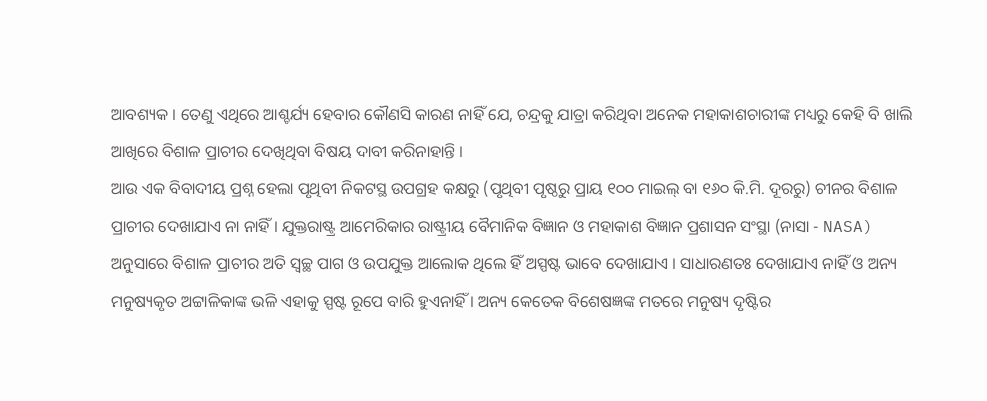ଆବଶ୍ୟକ । ତେଣୁ ଏଥିରେ ଆଶ୍ଚର୍ଯ୍ୟ ହେବାର କୌଣସି କାରଣ ନାହିଁ ଯେ, ଚନ୍ଦ୍ରକୁ ଯାତ୍ରା କରିଥିବା ଅନେକ ମହାକାଶଚାରୀଙ୍କ ମଧ୍ୟରୁ କେହି ବି ଖାଲି ଆଖିରେ ବିଶାଳ ପ୍ରାଚୀର ଦେଖିଥିବା ବିଷୟ ଦାବୀ କରିନାହାନ୍ତି ।
ଆଉ ଏକ ବିବାଦୀୟ ପ୍ରଶ୍ନ ହେଲା ପୃଥିବୀ ନିକଟସ୍ଥ ଉପଗ୍ରହ କକ୍ଷରୁ (ପୃଥିବୀ ପୃଷ୍ଠରୁ ପ୍ରାୟ ୧୦୦ ମାଇଲ୍ ବା ୧୬୦ କି.ମି. ଦୂରରୁ) ଚୀନର ବିଶାଳ ପ୍ରାଚୀର ଦେଖାଯାଏ ନା ନାହିଁ । ଯୁକ୍ତରାଷ୍ଟ୍ର ଆମେରିକାର ରାଷ୍ଟ୍ରୀୟ ବୈମାନିକ ବିଜ୍ଞାନ ଓ ମହାକାଶ ବିଜ୍ଞାନ ପ୍ରଶାସନ ସଂସ୍ଥା (ନାସା - NASA) ଅନୁସାରେ ବିଶାଳ ପ୍ରାଚୀର ଅତି ସ୍ୱଚ୍ଛ ପାଗ ଓ ଉପଯୁକ୍ତ ଆଲୋକ ଥିଲେ ହିଁ ଅସ୍ପଷ୍ଟ ଭାବେ ଦେଖାଯାଏ । ସାଧାରଣତଃ ଦେଖାଯାଏ ନାହିଁ ଓ ଅନ୍ୟ ମନୁଷ୍ୟକୃତ ଅଟ୍ଟାଳିକାଙ୍କ ଭଳି ଏହାକୁ ସ୍ପଷ୍ଟ ରୂପେ ବାରି ହୁଏନାହିଁ । ଅନ୍ୟ କେତେକ ବିଶେଷଜ୍ଞଙ୍କ ମତରେ ମନୁଷ୍ୟ ଦୃଷ୍ଟିର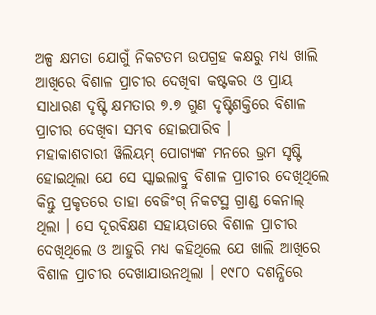ଅଳ୍ପ କ୍ଷମତା ଯୋଗୁଁ ନିକଟତମ ଉପଗ୍ରହ କକ୍ଷରୁ ମଧ୍ୟ ଖାଲି ଆଖିରେ ବିଶାଳ ପ୍ରାଚୀର ଦେଖିବା କଷ୍ଟକର ଓ ପ୍ରାୟ ସାଧାରଣ ଦୃଷ୍ଟି କ୍ଷମତାର ୭.୭ ଗୁଣ ଦୃଷ୍ଟିଶକ୍ତିରେ ବିଶାଳ ପ୍ରାଚୀର ଦେଖିବା ସମ୍ଭବ ହୋଇପାରିବ ।
ମହାକାଶଚାରୀ ୱିଲିୟମ୍ ପୋଗ୍ୟଙ୍କ ମନରେ ଭ୍ରମ ସୃଷ୍ଟି ହୋଇଥିଲା ଯେ ସେ ସ୍କାଇଲାବ୍ରୁ ବିଶାଳ ପ୍ରାଚୀର ଦେଖିଥିଲେ କିନ୍ତୁ ପ୍ରକୃତରେ ତାହା ବେଜିଂଗ୍ ନିକଟସ୍ଥ ଗ୍ରାଣ୍ଡ କେନାଲ୍ ଥିଲା । ସେ ଦୂରବିକ୍ଷଣ ସହାୟତାରେ ବିଶାଳ ପ୍ରାଚୀର ଦେଖିଥିଲେ ଓ ଆହୁରି ମଧ୍ୟ କହିଥିଲେ ଯେ ଖାଲି ଆଖିରେ ବିଶାଳ ପ୍ରାଚୀର ଦେଖାଯାଉନଥିଲା । ୧୯୮୦ ଦଶନ୍ଧିରେ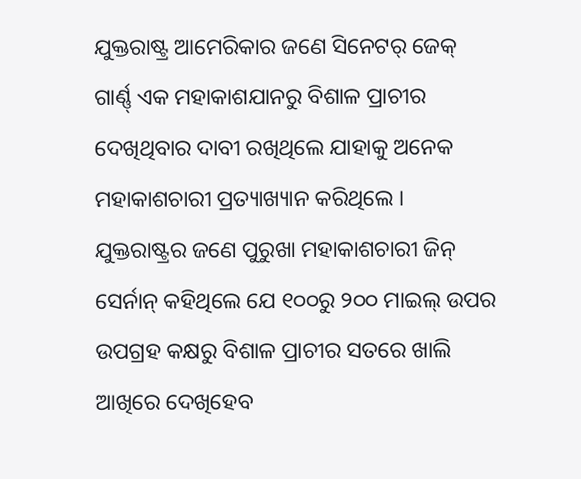ଯୁକ୍ତରାଷ୍ଟ୍ର ଆମେରିକାର ଜଣେ ସିନେଟର୍ ଜେକ୍ ଗାର୍ଣ୍ଣ୍ ଏକ ମହାକାଶଯାନରୁ ବିଶାଳ ପ୍ରାଚୀର ଦେଖିଥିବାର ଦାବୀ ରଖିଥିଲେ ଯାହାକୁ ଅନେକ ମହାକାଶଚାରୀ ପ୍ରତ୍ୟାଖ୍ୟାନ କରିଥିଲେ । ଯୁକ୍ତରାଷ୍ଟ୍ରର ଜଣେ ପୁରୁଖା ମହାକାଶଚାରୀ ଜିନ୍ ସେର୍ନାନ୍ କହିଥିଲେ ଯେ ୧୦୦ରୁ ୨୦୦ ମାଇଲ୍ ଉପର ଉପଗ୍ରହ କକ୍ଷରୁ ବିଶାଳ ପ୍ରାଚୀର ସତରେ ଖାଲି ଆଖିରେ ଦେଖିହେବ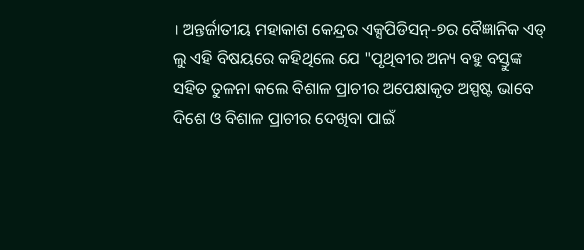। ଅନ୍ତର୍ଜାତୀୟ ମହାକାଶ କେନ୍ଦ୍ରର ଏକ୍ସପିଡିସନ୍-୭ର ବୈଜ୍ଞାନିକ ଏଡ୍ ଲୁ ଏହି ବିଷୟରେ କହିଥିଲେ ଯେ "ପୃଥିବୀର ଅନ୍ୟ ବହୁ ବସ୍ତୁଙ୍କ ସହିତ ତୁଳନା କଲେ ବିଶାଳ ପ୍ରାଚୀର ଅପେକ୍ଷାକୃତ ଅସ୍ପଷ୍ଟ ଭାବେ ଦିଶେ ଓ ବିଶାଳ ପ୍ରାଚୀର ଦେଖିବା ପାଇଁ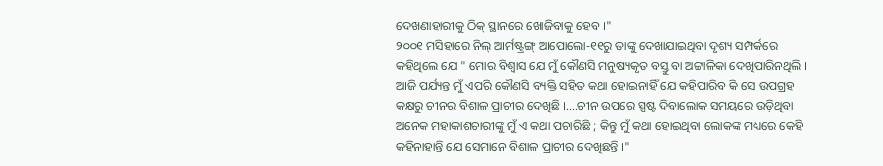ଦେଖଣାହାରୀକୁ ଠିକ୍ ସ୍ଥାନରେ ଖୋଜିବାକୁ ହେବ ।"
୨୦୦୧ ମସିହାରେ ନିଲ୍ ଆର୍ମଷ୍ଟ୍ରଙ୍ଗ୍ ଆପୋଲୋ-୧୧ରୁ ତାଙ୍କୁ ଦେଖାଯାଇଥିବା ଦୃଶ୍ୟ ସମ୍ପର୍କରେ କହିଥିଲେ ଯେ " ମୋର ବିଶ୍ୱାସ ଯେ ମୁଁ କୌଣସି ମନୁଷ୍ୟକୃତ ବସ୍ତୁ ବା ଅଟ୍ଟାଳିକା ଦେଖିପାରିନଥିଲି । ଆଜି ପର୍ଯ୍ୟନ୍ତ ମୁଁ ଏପରି କୌଣସି ବ୍ୟକ୍ତି ସହିତ କଥା ହୋଇନାହିଁ ଯେ କହିପାରିବ କି ସେ ଉପଗ୍ରହ କକ୍ଷରୁ ଚୀନର ବିଶାଳ ପ୍ରାଚୀର ଦେଖିଛି ।....ଚୀନ ଉପରେ ସ୍ପଷ୍ଟ ଦିବାଲୋକ ସମୟରେ ଉଡ଼ିଥିବା ଅନେକ ମହାକାଶଚାରୀଙ୍କୁ ମୁଁ ଏ କଥା ପଚାରିଛି ; କିନ୍ତୁ ମୁଁ କଥା ହୋଇଥିବା ଲୋକଙ୍କ ମଧ୍ୟରେ କେହି କହିନାହାନ୍ତି ଯେ ସେମାନେ ବିଶାଳ ପ୍ରାଚୀର ଦେଖିଛନ୍ତି ।"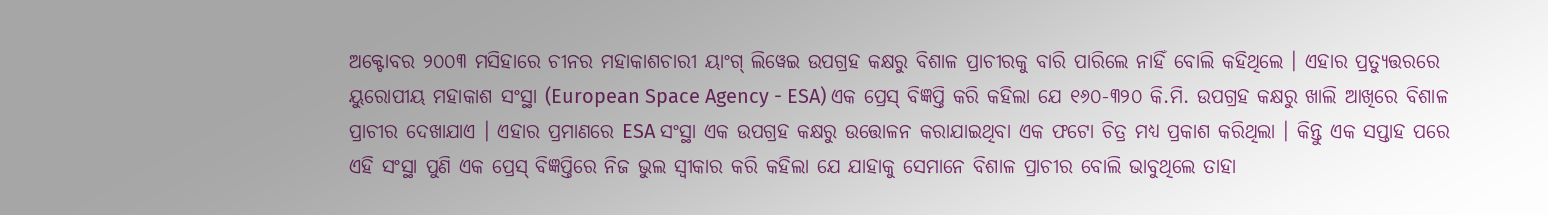ଅକ୍ଟୋବର ୨୦୦୩ ମସିହାରେ ଚୀନର ମହାକାଶଚାରୀ ୟାଂଗ୍ ଲିୱେଇ ଉପଗ୍ରହ କକ୍ଷରୁ ବିଶାଳ ପ୍ରାଚୀରକୁ ବାରି ପାରିଲେ ନାହିଁ ବୋଲି କହିଥିଲେ । ଏହାର ପ୍ରତ୍ୟୁତ୍ତରରେ ୟୁରୋପୀୟ ମହାକାଶ ସଂସ୍ଥା (European Space Agency - ESA) ଏକ ପ୍ରେସ୍ ବିଜ୍ଞପ୍ତି କରି କହିଲା ଯେ ୧୬୦-୩୨୦ କି.ମି. ଉପଗ୍ରହ କକ୍ଷରୁ ଖାଲି ଆଖିରେ ବିଶାଳ ପ୍ରାଚୀର ଦେଖାଯାଏ । ଏହାର ପ୍ରମାଣରେ ESA ସଂସ୍ଥା ଏକ ଉପଗ୍ରହ କକ୍ଷରୁ ଉତ୍ତୋଳନ କରାଯାଇଥିବା ଏକ ଫଟୋ ଚିତ୍ର ମଧ୍ୟ ପ୍ରକାଶ କରିଥିଲା । କିନ୍ତୁ ଏକ ସପ୍ତାହ ପରେ ଏହି ସଂସ୍ଥା ପୁଣି ଏକ ପ୍ରେସ୍ ବିଜ୍ଞପ୍ତିରେ ନିଜ ଭୁଲ ସ୍ୱୀକାର କରି କହିଲା ଯେ ଯାହାକୁ ସେମାନେ ବିଶାଳ ପ୍ରାଚୀର ବୋଲି ଭାବୁଥିଲେ ତାହା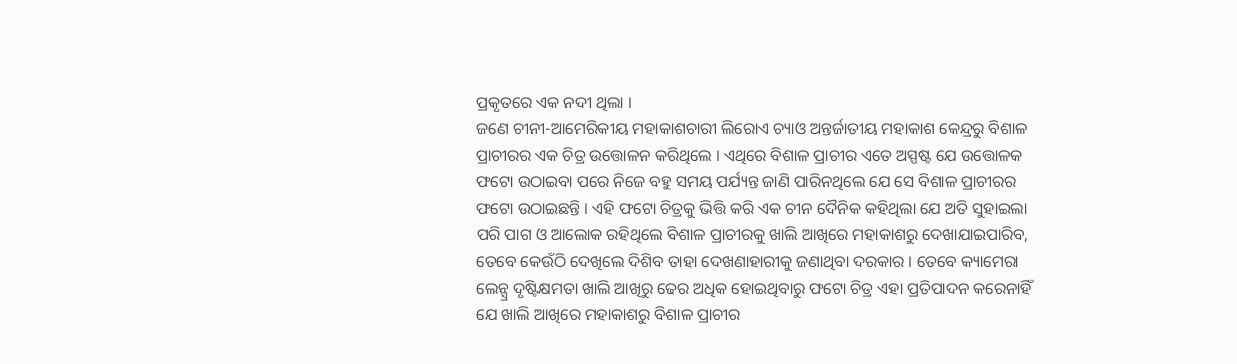ପ୍ରକୃତରେ ଏକ ନଦୀ ଥିଲା ।
ଜଣେ ଚୀନୀ-ଆମେରିକୀୟ ମହାକାଶଚାରୀ ଲିରୋଏ ଚ୍ୟାଓ ଅନ୍ତର୍ଜାତୀୟ ମହାକାଶ କେନ୍ଦ୍ରରୁ ବିଶାଳ ପ୍ରାଚୀରର ଏକ ଚିତ୍ର ଉତ୍ତୋଳନ କରିଥିଲେ । ଏଥିରେ ବିଶାଳ ପ୍ରାଚୀର ଏତେ ଅସ୍ପଷ୍ଟ ଯେ ଉତ୍ତୋଳକ ଫଟୋ ଉଠାଇବା ପରେ ନିଜେ ବହୁ ସମୟ ପର୍ଯ୍ୟନ୍ତ ଜାଣି ପାରିନଥିଲେ ଯେ ସେ ବିଶାଳ ପ୍ରାଚୀରର ଫଟୋ ଉଠାଇଛନ୍ତି । ଏହି ଫଟୋ ଚିତ୍ରକୁ ଭିତ୍ତି କରି ଏକ ଚୀନ ଦୈନିକ କହିଥିଲା ଯେ ଅତି ସୁହାଇଲା ପରି ପାଗ ଓ ଆଲୋକ ରହିଥିଲେ ବିଶାଳ ପ୍ରାଚୀରକୁ ଖାଲି ଆଖିରେ ମହାକାଶରୁ ଦେଖାଯାଇପାରିବ, ତେବେ କେଉଁଠି ଦେଖିଲେ ଦିଶିବ ତାହା ଦେଖଣାହାରୀକୁ ଜଣାଥିବା ଦରକାର । ତେବେ କ୍ୟାମେରା ଲେନ୍ସ୍ର ଦୃଷ୍ଟିକ୍ଷମତା ଖାଲି ଆଖିରୁ ଢେର ଅଧିକ ହୋଇଥିବାରୁ ଫଟୋ ଚିତ୍ର ଏହା ପ୍ରତିପାଦନ କରେନାହିଁ ଯେ ଖାଲି ଆଖିରେ ମହାକାଶରୁ ବିଶାଳ ପ୍ରାଚୀର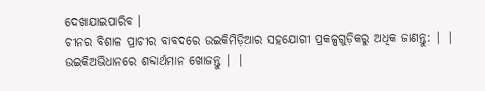ଦେଖାଯାଇପାରିବ ।
ଚୀନର ବିଶାଳ ପ୍ରାଚୀର ବାବଦରେ ଉଇକିମିଡ଼ିଆର ସହଯୋଗୀ ପ୍ରକଳ୍ପଗୁଡ଼ିକରୁ ଅଧିକ ଜାଣନ୍ତୁ: | |
ଉଇକିଅଭିଧାନରେ ଶବ୍ଦାର୍ଥମାନ ଖୋଜନ୍ତୁ | |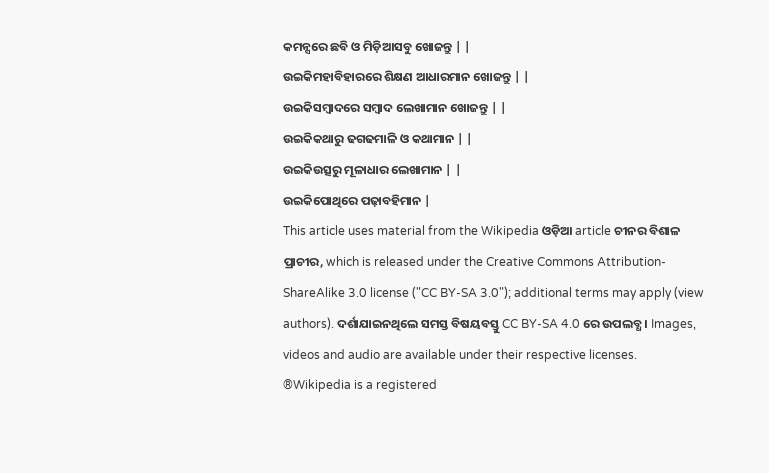କମନ୍ସରେ ଛବି ଓ ମିଡ଼ିଆସବୁ ଖୋଜନ୍ତୁ | |
ଉଇକିମହାବିହାରରେ ଶିକ୍ଷଣ ଆଧାରମାନ ଖୋଜନ୍ତୁ | |
ଉଇକିସମ୍ବାଦରେ ସମ୍ବାଦ ଲେଖାମାନ ଖୋଜନ୍ତୁ | |
ଉଇକିକଥାରୁ ଢଗଢମାଳି ଓ କଥାମାନ | |
ଉଇକିଉତ୍ସରୁ ମୂଳାଧାର ଲେଖାମାନ | |
ଉଇକିପୋଥିରେ ପଢ଼ାବହିମାନ |
This article uses material from the Wikipedia ଓଡ଼ିଆ article ଚୀନର ବିଶାଳ ପ୍ରାଚୀର, which is released under the Creative Commons Attribution-ShareAlike 3.0 license ("CC BY-SA 3.0"); additional terms may apply (view authors). ଦର୍ଶାଯାଇନଥିଲେ ସମସ୍ତ ବିଷୟବସ୍ତୁ CC BY-SA 4.0 ରେ ଉପଲବ୍ଧ । Images, videos and audio are available under their respective licenses.
®Wikipedia is a registered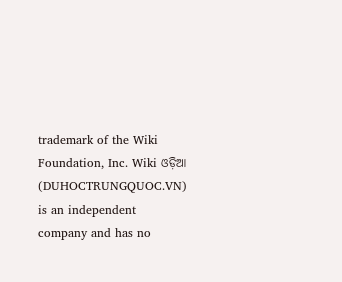trademark of the Wiki Foundation, Inc. Wiki ଓଡ଼ିଆ (DUHOCTRUNGQUOC.VN) is an independent company and has no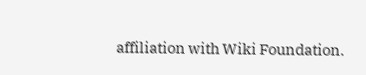affiliation with Wiki Foundation.